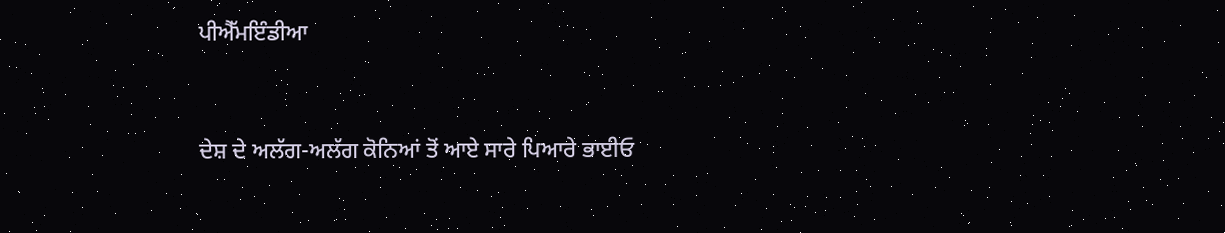ਪੀਐੱਮਇੰਡੀਆ


ਦੇਸ਼ ਦੇ ਅਲੱਗ-ਅਲੱਗ ਕੋਨਿਆਂ ਤੋਂ ਆਏ ਸਾਰੇ ਪਿਆਰੇ ਭਾਈਓ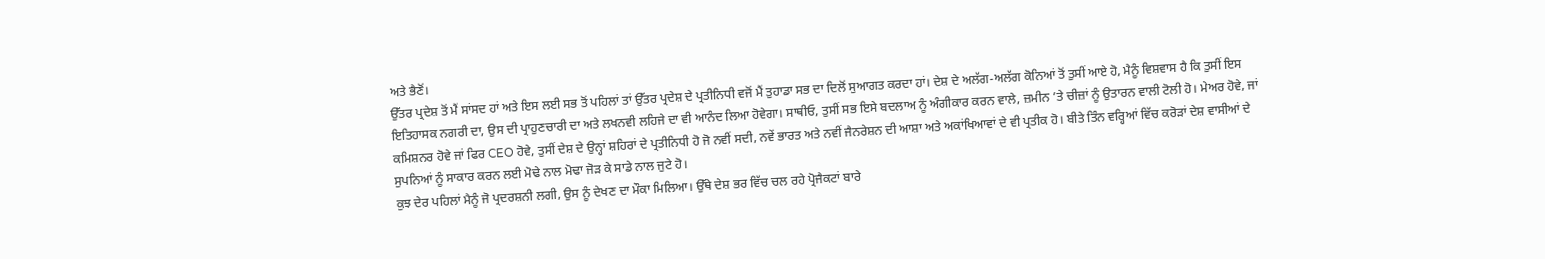ਅਤੇ ਭੈਣੋਂ।
ਉੱਤਰ ਪ੍ਰਦੇਸ਼ ਤੋਂ ਮੈਂ ਸਾਂਸਦ ਹਾਂ ਅਤੇ ਇਸ ਲਈ ਸਭ ਤੋਂ ਪਹਿਲਾਂ ਤਾਂ ਉੱਤਰ ਪ੍ਰਦੇਸ਼ ਦੇ ਪ੍ਰਤੀਨਿਧੀ ਵਜੋਂ ਮੈਂ ਤੁਹਾਡਾ ਸਭ ਦਾ ਦਿਲੋਂ ਸੁਆਗਤ ਕਰਦਾ ਹਾਂ। ਦੇਸ਼ ਦੇ ਅਲੱਗ-ਅਲੱਗ ਕੋਨਿਆਂ ਤੋਂ ਤੁਸੀਂ ਆਏ ਹੋ, ਮੈਨੂੰ ਵਿਸ਼ਵਾਸ ਹੈ ਕਿ ਤੁਸੀਂ ਇਸ ਇਤਿਹਾਸਕ ਨਗਰੀ ਦਾ, ਉਸ ਦੀ ਪ੍ਰਾਹੁਣਚਾਰੀ ਦਾ ਅਤੇ ਲਖਨਵੀ ਲਹਿਜੇ ਦਾ ਵੀ ਆਨੰਦ ਲਿਆ ਹੋਵੇਗਾ। ਸਾਥੀਓ, ਤੁਸੀਂ ਸਭ ਇਸੇ ਬਦਲਾਅ ਨੂੰ ਅੰਗੀਕਾਰ ਕਰਨ ਵਾਲੇ, ਜ਼ਮੀਨ ’ਤੇ ਚੀਜ਼ਾਂ ਨੂੰ ਉਤਾਰਨ ਵਾਲੀ ਟੋਲੀ ਹੋ। ਮੇਅਰ ਹੋਵੇ, ਜਾਂ ਕਮਿਸ਼ਨਰ ਹੋਵੇ ਜਾਂ ਫਿਰ CEO ਹੋਵੇ, ਤੁਸੀਂ ਦੇਸ਼ ਦੇ ਉਨ੍ਹਾਂ ਸ਼ਹਿਰਾਂ ਦੇ ਪ੍ਰਤੀਨਿਧੀ ਹੋ ਜੋ ਨਵੀਂ ਸਦੀ, ਨਵੇਂ ਭਾਰਤ ਅਤੇ ਨਵੀਂ ਜੈਨਰੇਸ਼ਨ ਦੀ ਆਸ਼ਾ ਅਤੇ ਅਕਾਂਖਿਆਵਾਂ ਦੇ ਵੀ ਪ੍ਰਤੀਕ ਹੋ। ਬੀਤੇ ਤਿੰਨ ਵਰ੍ਹਿਆਂ ਵਿੱਚ ਕਰੋੜਾਂ ਦੇਸ਼ ਵਾਸੀਆਂ ਦੇ ਸੁਪਨਿਆਂ ਨੂੰ ਸਾਕਾਰ ਕਰਨ ਲਈ ਮੋਢੇ ਨਾਲ ਮੋਢਾ ਜੋੜ ਕੇ ਸਾਡੇ ਨਾਲ ਜੁਟੇ ਹੋ।
ਕੁਝ ਦੇਰ ਪਹਿਲਾਂ ਮੈਨੂੰ ਜੋ ਪ੍ਰਦਰਸ਼ਨੀ ਲਗੀ, ਉਸ ਨੂੰ ਦੇਖਣ ਦਾ ਮੌਕਾ ਮਿਲਿਆ। ਉੱਥੇ ਦੇਸ਼ ਭਰ ਵਿੱਚ ਚਲ ਰਹੇ ਪ੍ਰੋਜੈਕਟਾਂ ਬਾਰੇ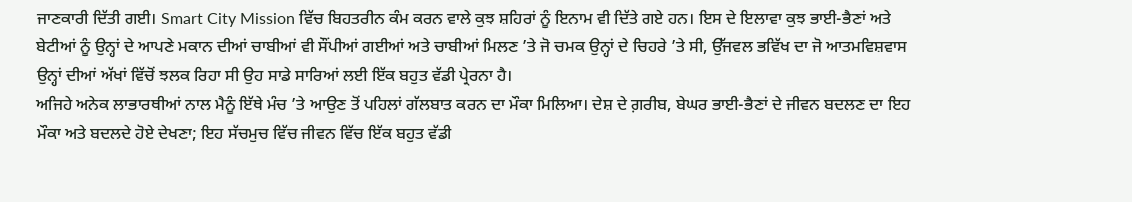ਜਾਣਕਾਰੀ ਦਿੱਤੀ ਗਈ। Smart City Mission ਵਿੱਚ ਬਿਹਤਰੀਨ ਕੰਮ ਕਰਨ ਵਾਲੇ ਕੁਝ ਸ਼ਹਿਰਾਂ ਨੂੰ ਇਨਾਮ ਵੀ ਦਿੱਤੇ ਗਏ ਹਨ। ਇਸ ਦੇ ਇਲਾਵਾ ਕੁਝ ਭਾਈ-ਭੈਣਾਂ ਅਤੇ ਬੇਟੀਆਂ ਨੂੰ ਉਨ੍ਹਾਂ ਦੇ ਆਪਣੇ ਮਕਾਨ ਦੀਆਂ ਚਾਬੀਆਂ ਵੀ ਸੌਂਪੀਆਂ ਗਈਆਂ ਅਤੇ ਚਾਬੀਆਂ ਮਿਲਣ ’ਤੇ ਜੋ ਚਮਕ ਉਨ੍ਹਾਂ ਦੇ ਚਿਹਰੇ ’ਤੇ ਸੀ, ਉੱਜਵਲ ਭਵਿੱਖ ਦਾ ਜੋ ਆਤਮਵਿਸ਼ਵਾਸ ਉਨ੍ਹਾਂ ਦੀਆਂ ਅੱਖਾਂ ਵਿੱਚੋਂ ਝਲਕ ਰਿਹਾ ਸੀ ਉਹ ਸਾਡੇ ਸਾਰਿਆਂ ਲਈ ਇੱਕ ਬਹੁਤ ਵੱਡੀ ਪ੍ਰੇਰਨਾ ਹੈ।
ਅਜਿਹੇ ਅਨੇਕ ਲਾਭਾਰਥੀਆਂ ਨਾਲ ਮੈਨੂੰ ਇੱਥੇ ਮੰਚ ’ਤੇ ਆਉਣ ਤੋਂ ਪਹਿਲਾਂ ਗੱਲਬਾਤ ਕਰਨ ਦਾ ਮੌਕਾ ਮਿਲਿਆ। ਦੇਸ਼ ਦੇ ਗ਼ਰੀਬ, ਬੇਘਰ ਭਾਈ-ਭੈਣਾਂ ਦੇ ਜੀਵਨ ਬਦਲਣ ਦਾ ਇਹ ਮੌਕਾ ਅਤੇ ਬਦਲਦੇ ਹੋਏ ਦੇਖਣਾ; ਇਹ ਸੱਚਮੁਚ ਵਿੱਚ ਜੀਵਨ ਵਿੱਚ ਇੱਕ ਬਹੁਤ ਵੱਡੀ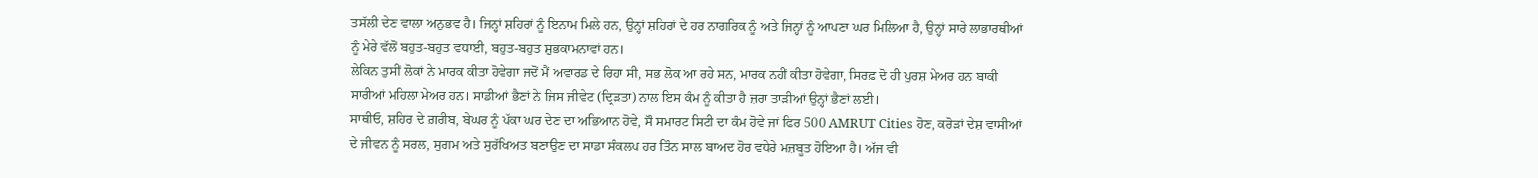ਤਸੱਲੀ ਦੇਣ ਵਾਲਾ ਅਨੁਭਵ ਹੈ। ਜਿਨ੍ਹਾਂ ਸ਼ਹਿਰਾਂ ਨੂੰ ਇਨਾਮ ਮਿਲੇ ਹਨ, ਉਨ੍ਹਾਂ ਸ਼ਹਿਰਾਂ ਦੇ ਹਰ ਨਾਗਰਿਕ ਨੂੰ ਅਤੇ ਜਿਨ੍ਹਾਂ ਨੂੰ ਆਪਣਾ ਘਰ ਮਿਲਿਆ ਹੈ, ਉਨ੍ਹਾਂ ਸਾਰੇ ਲਾਭਾਰਥੀਆਂ ਨੂੰ ਮੇਰੇ ਵੱਲੋਂ ਬਹੁਤ-ਬਹੁਤ ਵਧਾਈ, ਬਹੁਤ-ਬਹੁਤ ਸ਼ੁਭਕਾਮਨਾਵਾਂ ਹਨ।
ਲੇਕਿਨ ਤੁਸੀਂ ਲੋਕਾਂ ਨੇ ਮਾਰਕ ਕੀਤਾ ਹੋਵੇਗਾ ਜਦੋਂ ਮੈਂ ਅਵਾਰਡ ਦੇ ਰਿਹਾ ਸੀ, ਸਭ ਲੋਕ ਆ ਰਹੇ ਸਨ, ਮਾਰਕ ਨਹੀਂ ਕੀਤਾ ਹੋਵੇਗਾ, ਸਿਰਫ਼ ਦੋ ਹੀ ਪੁਰਸ਼ ਮੇਅਰ ਹਨ ਬਾਕੀ ਸਾਰੀਆਂ ਮਹਿਲਾ ਮੇਅਰ ਹਨ। ਸਾਡੀਆਂ ਭੈਣਾਂ ਨੇ ਜਿਸ ਜੀਵੇਟ (ਦ੍ਰਿੜਤਾ) ਨਾਲ ਇਸ ਕੰਮ ਨੂੰ ਕੀਤਾ ਹੈ ਜ਼ਰਾ ਤਾੜੀਆਂ ਉਨ੍ਹਾਂ ਭੈਣਾਂ ਲਈ।
ਸਾਥੀਓ, ਸ਼ਹਿਰ ਦੇ ਗ਼ਰੀਬ, ਬੇਘਰ ਨੂੰ ਪੱਕਾ ਘਰ ਦੇਣ ਦਾ ਅਭਿਆਨ ਹੋਵੇ, ਸੌ ਸਮਾਰਟ ਸਿਟੀ ਦਾ ਕੰਮ ਹੋਵੇ ਜਾਂ ਫਿਰ 500 AMRUT Cities ਹੋਣ, ਕਰੋੜਾਂ ਦੇਸ਼ ਵਾਸੀਆਂ ਦੇ ਜੀਵਨ ਨੂੰ ਸਰਲ, ਸੁਗਮ ਅਤੇ ਸੁਰੱਖਿਅਤ ਬਣਾਉਣ ਦਾ ਸਾਡਾ ਸੰਕਲਪ ਹਰ ਤਿੰਨ ਸਾਲ ਬਾਅਦ ਹੋਰ ਵਧੇਰੇ ਮਜ਼ਬੂਤ ਹੋਇਆ ਹੈ। ਅੱਜ ਵੀ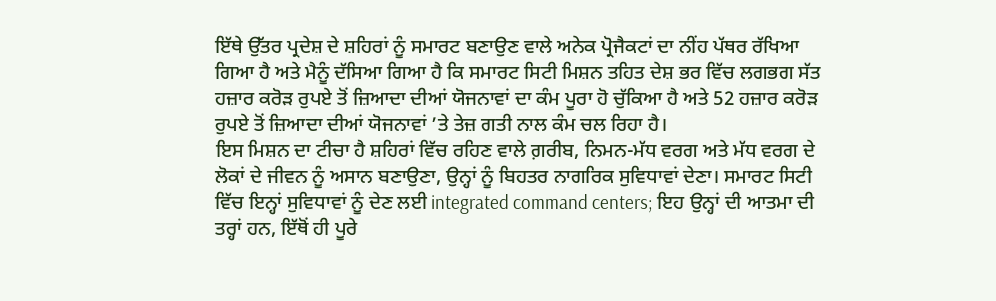ਇੱਥੇ ਉੱਤਰ ਪ੍ਰਦੇਸ਼ ਦੇ ਸ਼ਹਿਰਾਂ ਨੂੰ ਸਮਾਰਟ ਬਣਾਉਣ ਵਾਲੇ ਅਨੇਕ ਪ੍ਰੋਜੈਕਟਾਂ ਦਾ ਨੀਂਹ ਪੱਥਰ ਰੱਖਿਆ ਗਿਆ ਹੈ ਅਤੇ ਮੈਨੂੰ ਦੱਸਿਆ ਗਿਆ ਹੈ ਕਿ ਸਮਾਰਟ ਸਿਟੀ ਮਿਸ਼ਨ ਤਹਿਤ ਦੇਸ਼ ਭਰ ਵਿੱਚ ਲਗਭਗ ਸੱਤ ਹਜ਼ਾਰ ਕਰੋੜ ਰੁਪਏ ਤੋਂ ਜ਼ਿਆਦਾ ਦੀਆਂ ਯੋਜਨਾਵਾਂ ਦਾ ਕੰਮ ਪੂਰਾ ਹੋ ਚੁੱਕਿਆ ਹੈ ਅਤੇ 52 ਹਜ਼ਾਰ ਕਰੋੜ ਰੁਪਏ ਤੋਂ ਜ਼ਿਆਦਾ ਦੀਆਂ ਯੋਜਨਾਵਾਂ ’ਤੇ ਤੇਜ਼ ਗਤੀ ਨਾਲ ਕੰਮ ਚਲ ਰਿਹਾ ਹੈ।
ਇਸ ਮਿਸ਼ਨ ਦਾ ਟੀਚਾ ਹੈ ਸ਼ਹਿਰਾਂ ਵਿੱਚ ਰਹਿਣ ਵਾਲੇ ਗ਼ਰੀਬ, ਨਿਮਨ-ਮੱਧ ਵਰਗ ਅਤੇ ਮੱਧ ਵਰਗ ਦੇ ਲੋਕਾਂ ਦੇ ਜੀਵਨ ਨੂੰ ਅਸਾਨ ਬਣਾਉਣਾ, ਉਨ੍ਹਾਂ ਨੂੰ ਬਿਹਤਰ ਨਾਗਰਿਕ ਸੁਵਿਧਾਵਾਂ ਦੇਣਾ। ਸਮਾਰਟ ਸਿਟੀ ਵਿੱਚ ਇਨ੍ਹਾਂ ਸੁਵਿਧਾਵਾਂ ਨੂੰ ਦੇਣ ਲਈ integrated command centers; ਇਹ ਉਨ੍ਹਾਂ ਦੀ ਆਤਮਾ ਦੀ ਤਰ੍ਹਾਂ ਹਨ, ਇੱਥੋਂ ਹੀ ਪੂਰੇ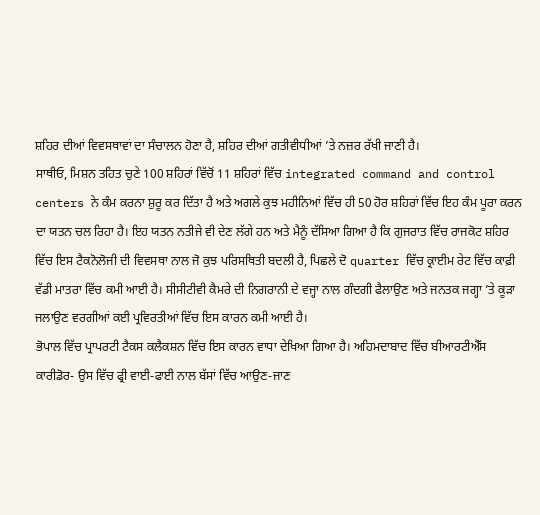ਸ਼ਹਿਰ ਦੀਆਂ ਵਿਵਸਥਾਵਾਂ ਦਾ ਸੰਚਾਲਨ ਹੋਣਾ ਹੈ, ਸ਼ਹਿਰ ਦੀਆਂ ਗਤੀਵੀਧੀਆਂ ’ਤੇ ਨਜ਼ਰ ਰੱਖੀ ਜਾਣੀ ਹੈ।
ਸਾਥੀਓ, ਮਿਸ਼ਨ ਤਹਿਤ ਚੁਣੇ 100 ਸ਼ਹਿਰਾਂ ਵਿੱਚੋਂ 11 ਸ਼ਹਿਰਾਂ ਵਿੱਚ integrated command and control centers ਨੇ ਕੰਮ ਕਰਨਾ ਸ਼ੁਰੂ ਕਰ ਦਿੱਤਾ ਹੈ ਅਤੇ ਅਗਲੇ ਕੁਝ ਮਹੀਨਿਆਂ ਵਿੱਚ ਹੀ 50 ਹੋਰ ਸ਼ਹਿਰਾਂ ਵਿੱਚ ਇਹ ਕੰਮ ਪੂਰਾ ਕਰਨ ਦਾ ਯਤਨ ਚਲ ਰਿਹਾ ਹੈ। ਇਹ ਯਤਨ ਨਤੀਜੇ ਵੀ ਦੇਣ ਲੱਗੇ ਹਨ ਅਤੇ ਮੈਨੂੰ ਦੱਸਿਆ ਗਿਆ ਹੈ ਕਿ ਗੁਜਰਾਤ ਵਿੱਚ ਰਾਜਕੋਟ ਸ਼ਹਿਰ ਵਿੱਚ ਇਸ ਟੈਕਨੋਲੋਜੀ ਦੀ ਵਿਵਸਥਾ ਨਾਲ ਜੋ ਕੁਝ ਪਰਿਸਥਿਤੀ ਬਦਲੀ ਹੈ, ਪਿਛਲੇ ਦੋ quarter ਵਿੱਚ ਕ੍ਰਾਈਮ ਰੇਟ ਵਿੱਚ ਕਾਫ਼ੀ ਵੱਡੀ ਮਾਤਰਾ ਵਿੱਚ ਕਮੀ ਆਈ ਹੈ। ਸੀਸੀਟੀਵੀ ਕੈਮਰੇ ਦੀ ਨਿਗਰਾਨੀ ਦੇ ਵਜ੍ਹਾ ਨਾਲ ਗੰਦਗੀ ਫੈਲਾਉਣ ਅਤੇ ਜਨਤਕ ਜਗ੍ਹਾ ’ਤੇ ਕੂੜਾ ਜਲਾਉਣ ਵਰਗੀਆਂ ਕਈ ਪ੍ਰਵਿਰਤੀਆਂ ਵਿੱਚ ਇਸ ਕਾਰਨ ਕਮੀ ਆਈ ਹੈ।
ਭੋਪਾਲ ਵਿੱਚ ਪ੍ਰਾਪਰਟੀ ਟੈਕਸ ਕਲੈਕਸ਼ਨ ਵਿੱਚ ਇਸ ਕਾਰਨ ਵਾਧਾ ਦੇਖਿਆ ਗਿਆ ਹੈ। ਅਹਿਮਦਾਬਾਦ ਵਿੱਚ ਬੀਆਰਟੀਐੱਸ ਕਾਰੀਡੋਰ- ਉਸ ਵਿੱਚ ਫ੍ਰੀ ਵਾਈ-ਫਾਈ ਨਾਲ ਬੱਸਾਂ ਵਿੱਚ ਆਉਣ-ਜਾਣ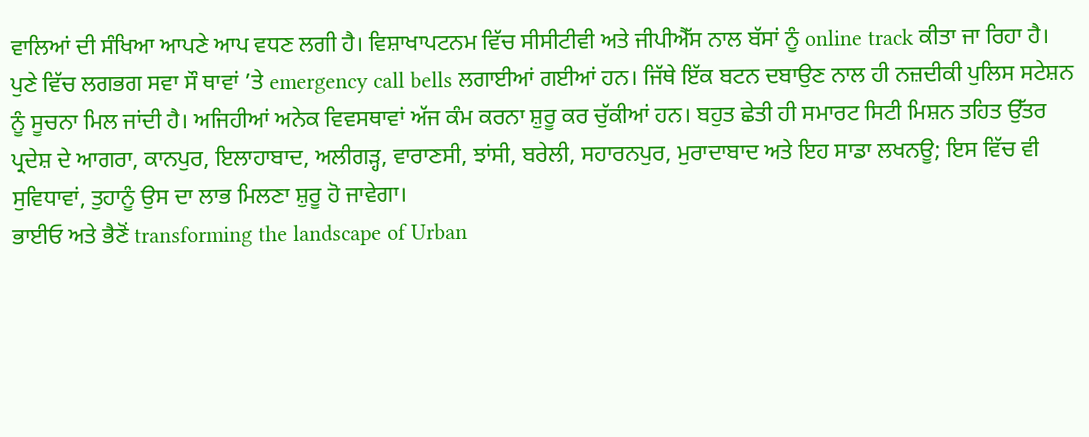ਵਾਲਿਆਂ ਦੀ ਸੰਖਿਆ ਆਪਣੇ ਆਪ ਵਧਣ ਲਗੀ ਹੈ। ਵਿਸ਼ਾਖਾਪਟਨਮ ਵਿੱਚ ਸੀਸੀਟੀਵੀ ਅਤੇ ਜੀਪੀਐੱਸ ਨਾਲ ਬੱਸਾਂ ਨੂੰ online track ਕੀਤਾ ਜਾ ਰਿਹਾ ਹੈ। ਪੁਣੇ ਵਿੱਚ ਲਗਭਗ ਸਵਾ ਸੌ ਥਾਵਾਂ ’ਤੇ emergency call bells ਲਗਾਈਆਂ ਗਈਆਂ ਹਨ। ਜਿੱਥੇ ਇੱਕ ਬਟਨ ਦਬਾਉਣ ਨਾਲ ਹੀ ਨਜ਼ਦੀਕੀ ਪੁਲਿਸ ਸਟੇਸ਼ਨ ਨੂੰ ਸੂਚਨਾ ਮਿਲ ਜਾਂਦੀ ਹੈ। ਅਜਿਹੀਆਂ ਅਨੇਕ ਵਿਵਸਥਾਵਾਂ ਅੱਜ ਕੰਮ ਕਰਨਾ ਸ਼ੁਰੂ ਕਰ ਚੁੱਕੀਆਂ ਹਨ। ਬਹੁਤ ਛੇਤੀ ਹੀ ਸਮਾਰਟ ਸਿਟੀ ਮਿਸ਼ਨ ਤਹਿਤ ਉੱਤਰ ਪ੍ਰਦੇਸ਼ ਦੇ ਆਗਰਾ, ਕਾਨਪੁਰ, ਇਲਾਹਾਬਾਦ, ਅਲੀਗੜ੍ਹ, ਵਾਰਾਣਸੀ, ਝਾਂਸੀ, ਬਰੇਲੀ, ਸਹਾਰਨਪੁਰ, ਮੁਰਾਦਾਬਾਦ ਅਤੇ ਇਹ ਸਾਡਾ ਲਖਨਊ; ਇਸ ਵਿੱਚ ਵੀ ਸੁਵਿਧਾਵਾਂ, ਤੁਹਾਨੂੰ ਉਸ ਦਾ ਲਾਭ ਮਿਲਣਾ ਸ਼ੁਰੂ ਹੋ ਜਾਵੇਗਾ।
ਭਾਈਓ ਅਤੇ ਭੈਣੋਂ transforming the landscape of Urban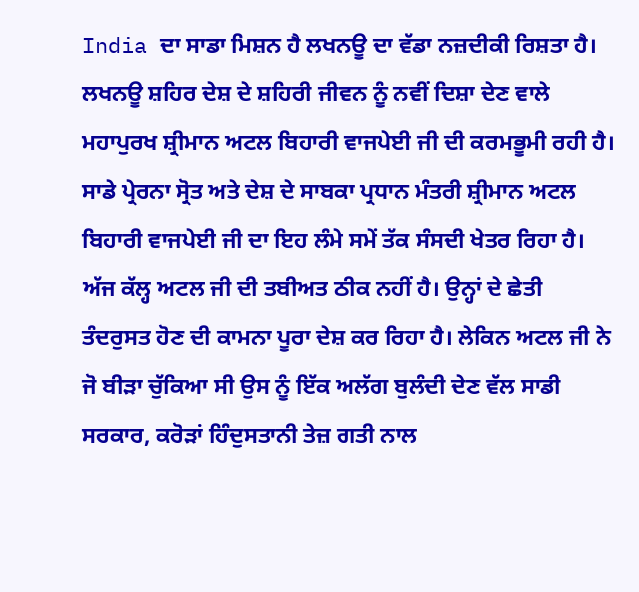India ਦਾ ਸਾਡਾ ਮਿਸ਼ਨ ਹੈ ਲਖਨਊ ਦਾ ਵੱਡਾ ਨਜ਼ਦੀਕੀ ਰਿਸ਼ਤਾ ਹੈ। ਲਖਨਊ ਸ਼ਹਿਰ ਦੇਸ਼ ਦੇ ਸ਼ਹਿਰੀ ਜੀਵਨ ਨੂੰ ਨਵੀਂ ਦਿਸ਼ਾ ਦੇਣ ਵਾਲੇ ਮਹਾਪੁਰਖ ਸ਼੍ਰੀਮਾਨ ਅਟਲ ਬਿਹਾਰੀ ਵਾਜਪੇਈ ਜੀ ਦੀ ਕਰਮਭੂਮੀ ਰਹੀ ਹੈ। ਸਾਡੇ ਪ੍ਰੇਰਨਾ ਸ੍ਰੋਤ ਅਤੇ ਦੇਸ਼ ਦੇ ਸਾਬਕਾ ਪ੍ਰਧਾਨ ਮੰਤਰੀ ਸ਼੍ਰੀਮਾਨ ਅਟਲ ਬਿਹਾਰੀ ਵਾਜਪੇਈ ਜੀ ਦਾ ਇਹ ਲੰਮੇ ਸਮੇਂ ਤੱਕ ਸੰਸਦੀ ਖੇਤਰ ਰਿਹਾ ਹੈ। ਅੱਜ ਕੱਲ੍ਹ ਅਟਲ ਜੀ ਦੀ ਤਬੀਅਤ ਠੀਕ ਨਹੀਂ ਹੈ। ਉਨ੍ਹਾਂ ਦੇ ਛੇਤੀ ਤੰਦਰੁਸਤ ਹੋਣ ਦੀ ਕਾਮਨਾ ਪੂਰਾ ਦੇਸ਼ ਕਰ ਰਿਹਾ ਹੈ। ਲੇਕਿਨ ਅਟਲ ਜੀ ਨੇ ਜੋ ਬੀੜਾ ਚੁੱਕਿਆ ਸੀ ਉਸ ਨੂੰ ਇੱਕ ਅਲੱਗ ਬੁਲੰਦੀ ਦੇਣ ਵੱਲ ਸਾਡੀ ਸਰਕਾਰ, ਕਰੋੜਾਂ ਹਿੰਦੁਸਤਾਨੀ ਤੇਜ਼ ਗਤੀ ਨਾਲ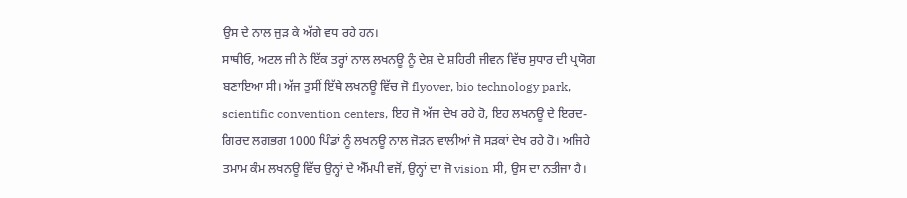ਉਸ ਦੇ ਨਾਲ ਜੁੜ ਕੇ ਅੱਗੇ ਵਧ ਰਹੇ ਹਨ।
ਸਾਥੀਓ, ਅਟਲ ਜੀ ਨੇ ਇੱਕ ਤਰ੍ਹਾਂ ਨਾਲ ਲਖਨਊ ਨੂੰ ਦੇਸ਼ ਦੇ ਸ਼ਹਿਰੀ ਜੀਵਨ ਵਿੱਚ ਸੁਧਾਰ ਦੀ ਪ੍ਰਯੋਗ ਬਣਾਇਆ ਸੀ। ਅੱਜ ਤੁਸੀਂ ਇੱਥੇ ਲਖਨਊ ਵਿੱਚ ਜੋ flyover, bio technology park, scientific convention centers, ਇਹ ਜੋ ਅੱਜ ਦੇਖ ਰਹੇ ਹੋ, ਇਹ ਲਖਨਊ ਦੇ ਇਰਦ-ਗਿਰਦ ਲਗਭਗ 1000 ਪਿੰਡਾਂ ਨੂੰ ਲਖਨਊ ਨਾਲ ਜੋੜਨ ਵਾਲੀਆਂ ਜੋ ਸੜਕਾਂ ਦੇਖ ਰਹੇ ਹੋ। ਅਜਿਹੇ ਤਮਾਮ ਕੰਮ ਲਖਨਊ ਵਿੱਚ ਉਨ੍ਹਾਂ ਦੇ ਐੱਮਪੀ ਵਜੋਂ, ਉਨ੍ਹਾਂ ਦਾ ਜੋ vision ਸੀ, ਉਸ ਦਾ ਨਤੀਜਾ ਹੈ।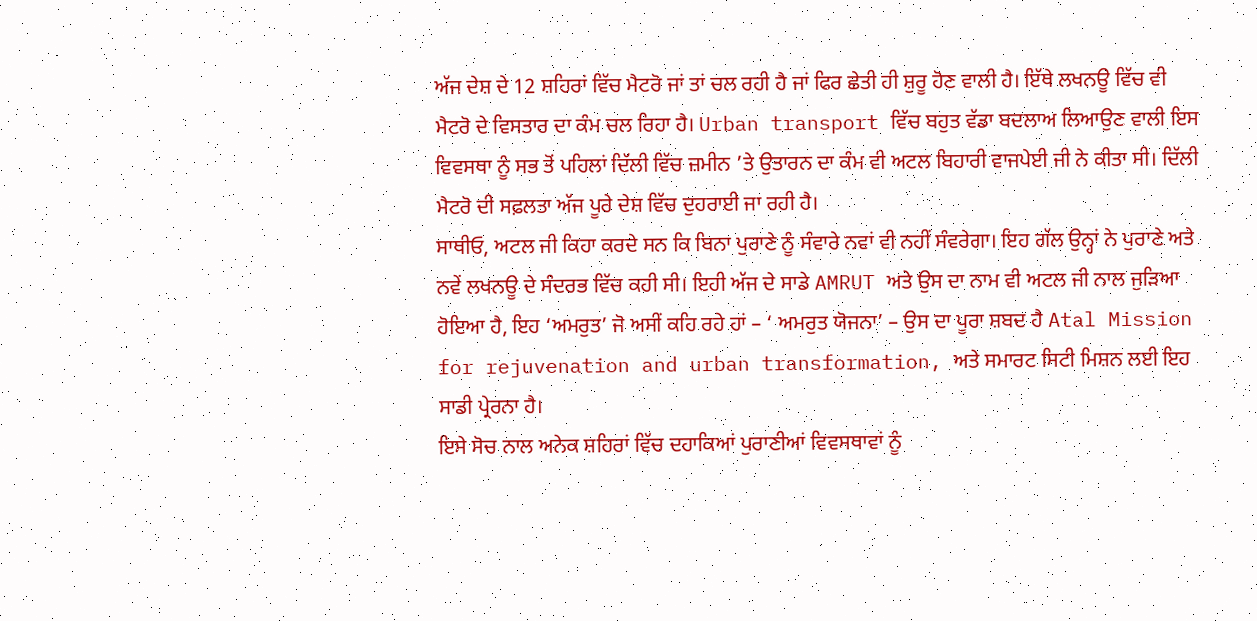ਅੱਜ ਦੇਸ਼ ਦੇ 12 ਸ਼ਹਿਰਾਂ ਵਿੱਚ ਮੈਟਰੋ ਜਾਂ ਤਾਂ ਚਲ ਰਹੀ ਹੈ ਜਾਂ ਫਿਰ ਛੇਤੀ ਹੀ ਸ਼ੁਰੂ ਹੋਣ ਵਾਲੀ ਹੈ। ਇੱਥੇ ਲਖਨਊ ਵਿੱਚ ਵੀ ਮੈਟਰੋ ਦੇ ਵਿਸਤਾਰ ਦਾ ਕੰਮ ਚਲ ਰਿਹਾ ਹੈ। Urban transport ਵਿੱਚ ਬਹੁਤ ਵੱਡਾ ਬਦਲਾਅ ਲਿਆਉਣ ਵਾਲੀ ਇਸ ਵਿਵਸਥਾ ਨੂੰ ਸਭ ਤੋਂ ਪਹਿਲਾਂ ਦਿੱਲੀ ਵਿੱਚ ਜ਼ਮੀਨ ’ਤੇ ਉਤਾਰਨ ਦਾ ਕੰਮ ਵੀ ਅਟਲ ਬਿਹਾਰੀ ਵਾਜਪੇਈ ਜੀ ਨੇ ਕੀਤਾ ਸੀ। ਦਿੱਲੀ ਮੈਟਰੋ ਦੀ ਸਫ਼ਲਤਾ ਅੱਜ ਪੂਰੇ ਦੇਸ਼ ਵਿੱਚ ਦੁਹਰਾਈ ਜਾ ਰਹੀ ਹੈ।
ਸਾਥੀਓ, ਅਟਲ ਜੀ ਕਿਹਾ ਕਰਦੇ ਸਨ ਕਿ ਬਿਨਾ ਪੁਰਾਣੇ ਨੂੰ ਸੰਵਾਰੇ ਨਵਾਂ ਵੀ ਨਹੀਂ ਸੰਵਰੇਗਾ। ਇਹ ਗੱਲ ਉਨ੍ਹਾਂ ਨੇ ਪੁਰਾਣੇ ਅਤੇ ਨਵੇਂ ਲਖਨਊ ਦੇ ਸੰਦਰਭ ਵਿੱਚ ਕਹੀ ਸੀ। ਇਹੀ ਅੱਜ ਦੇ ਸਾਡੇ AMRUT ਅਤੇ ਉਸ ਦਾ ਨਾਮ ਵੀ ਅਟਲ ਜੀ ਨਾਲ ਜੁੜਿਆ ਹੋਇਆ ਹੈ, ਇਹ ‘ਅਮਰੁਤ’ ਜੋ ਅਸੀਂ ਕਹਿ ਰਹੇ ਹਾਂ – ‘ ਅਮਰੁਤ ਯੋਜਨਾ’ – ਉਸ ਦਾ ਪੂਰਾ ਸ਼ਬਦ ਹੈ Atal Mission for rejuvenation and urban transformation, ਅਤੇ ਸਮਾਰਟ ਸਿਟੀ ਮਿਸ਼ਨ ਲਈ ਇਹ ਸਾਡੀ ਪ੍ਰੇਰਨਾ ਹੈ।
ਇਸੇ ਸੋਚ ਨਾਲ ਅਨੇਕ ਸ਼ਹਿਰਾਂ ਵਿੱਚ ਦਹਾਕਿਆਂ ਪੁਰਾਣੀਆਂ ਵਿਵਸਥਾਵਾਂ ਨੂੰ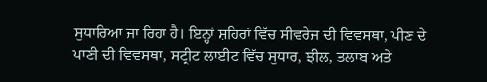ਸੁਧਾਰਿਆ ਜਾ ਰਿਹਾ ਹੈ। ਇਨ੍ਹਾਂ ਸ਼ਹਿਰਾਂ ਵਿੱਚ ਸੀਵਰੇਜ ਦੀ ਵਿਵਸਥਾ, ਪੀਣ ਦੇ ਪਾਣੀ ਦੀ ਵਿਵਸਥਾ, ਸਟ੍ਰੀਟ ਲਾਈਟ ਵਿੱਚ ਸੁਧਾਰ, ਝੀਲ, ਤਲਾਬ ਅਤੇ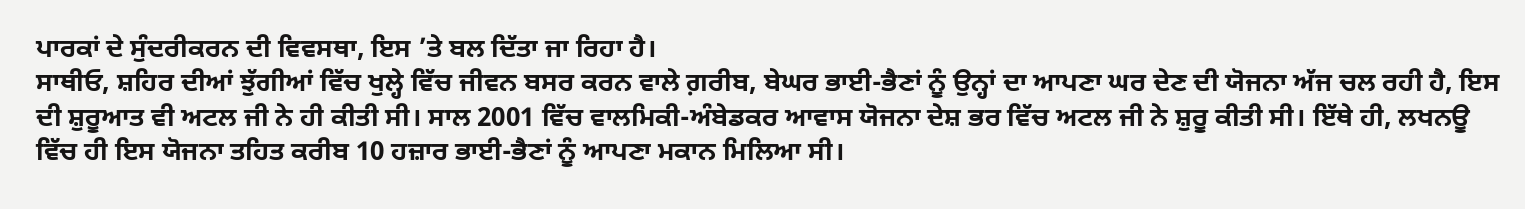ਪਾਰਕਾਂ ਦੇ ਸੁੰਦਰੀਕਰਨ ਦੀ ਵਿਵਸਥਾ, ਇਸ ’ਤੇ ਬਲ ਦਿੱਤਾ ਜਾ ਰਿਹਾ ਹੈ।
ਸਾਥੀਓ, ਸ਼ਹਿਰ ਦੀਆਂ ਝੁੱਗੀਆਂ ਵਿੱਚ ਖੁਲ੍ਹੇ ਵਿੱਚ ਜੀਵਨ ਬਸਰ ਕਰਨ ਵਾਲੇ ਗ਼ਰੀਬ, ਬੇਘਰ ਭਾਈ-ਭੈਣਾਂ ਨੂੰ ਉਨ੍ਹਾਂ ਦਾ ਆਪਣਾ ਘਰ ਦੇਣ ਦੀ ਯੋਜਨਾ ਅੱਜ ਚਲ ਰਹੀ ਹੈ, ਇਸ ਦੀ ਸ਼ੁਰੂਆਤ ਵੀ ਅਟਲ ਜੀ ਨੇ ਹੀ ਕੀਤੀ ਸੀ। ਸਾਲ 2001 ਵਿੱਚ ਵਾਲਮਿਕੀ-ਅੰਬੇਡਕਰ ਆਵਾਸ ਯੋਜਨਾ ਦੇਸ਼ ਭਰ ਵਿੱਚ ਅਟਲ ਜੀ ਨੇ ਸ਼ੁਰੂ ਕੀਤੀ ਸੀ। ਇੱਥੇ ਹੀ, ਲਖਨਊ ਵਿੱਚ ਹੀ ਇਸ ਯੋਜਨਾ ਤਹਿਤ ਕਰੀਬ 10 ਹਜ਼ਾਰ ਭਾਈ-ਭੈਣਾਂ ਨੂੰ ਆਪਣਾ ਮਕਾਨ ਮਿਲਿਆ ਸੀ।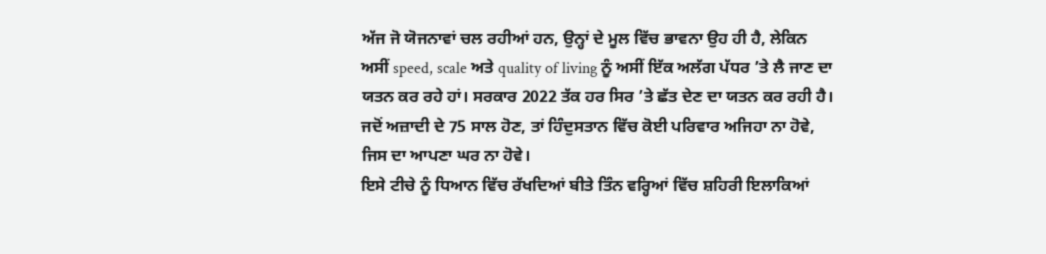ਅੱਜ ਜੋ ਯੋਜਨਾਵਾਂ ਚਲ ਰਹੀਆਂ ਹਨ, ਉਨ੍ਹਾਂ ਦੇ ਮੂਲ ਵਿੱਚ ਭਾਵਨਾ ਉਹ ਹੀ ਹੈ, ਲੇਕਿਨ ਅਸੀਂ speed, scale ਅਤੇ quality of living ਨੂੰ ਅਸੀਂ ਇੱਕ ਅਲੱਗ ਪੱਧਰ ’ਤੇ ਲੈ ਜਾਣ ਦਾ ਯਤਨ ਕਰ ਰਹੇ ਹਾਂ। ਸਰਕਾਰ 2022 ਤੱਕ ਹਰ ਸਿਰ ’ਤੇ ਛੱਤ ਦੇਣ ਦਾ ਯਤਨ ਕਰ ਰਹੀ ਹੈ। ਜਦੋਂ ਅਜ਼ਾਦੀ ਦੇ 75 ਸਾਲ ਹੋਣ, ਤਾਂ ਹਿੰਦੁਸਤਾਨ ਵਿੱਚ ਕੋਈ ਪਰਿਵਾਰ ਅਜਿਹਾ ਨਾ ਹੋਵੇ, ਜਿਸ ਦਾ ਆਪਣਾ ਘਰ ਨਾ ਹੋਵੇ।
ਇਸੇ ਟੀਚੇ ਨੂੰ ਧਿਆਨ ਵਿੱਚ ਰੱਖਦਿਆਂ ਬੀਤੇ ਤਿੰਨ ਵਰ੍ਹਿਆਂ ਵਿੱਚ ਸ਼ਹਿਰੀ ਇਲਾਕਿਆਂ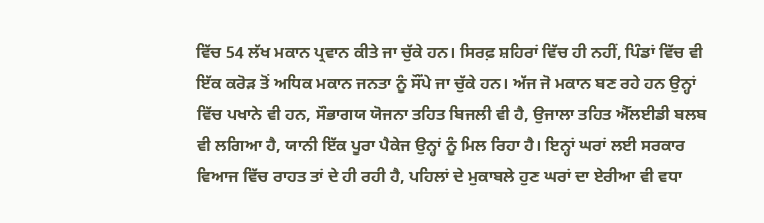ਵਿੱਚ 54 ਲੱਖ ਮਕਾਨ ਪ੍ਰਵਾਨ ਕੀਤੇ ਜਾ ਚੁੱਕੇ ਹਨ। ਸਿਰਫ਼ ਸ਼ਹਿਰਾਂ ਵਿੱਚ ਹੀ ਨਹੀਂ, ਪਿੰਡਾਂ ਵਿੱਚ ਵੀ ਇੱਕ ਕਰੋੜ ਤੋਂ ਅਧਿਕ ਮਕਾਨ ਜਨਤਾ ਨੂੰ ਸੌਂਪੇ ਜਾ ਚੁੱਕੇ ਹਨ। ਅੱਜ ਜੋ ਮਕਾਨ ਬਣ ਰਹੇ ਹਨ ਉਨ੍ਹਾਂ ਵਿੱਚ ਪਖਾਨੇ ਵੀ ਹਨ, ਸੌਭਾਗਯ ਯੋਜਨਾ ਤਹਿਤ ਬਿਜਲੀ ਵੀ ਹੈ, ਉਜਾਲਾ ਤਹਿਤ ਐੱਲਈਡੀ ਬਲਬ ਵੀ ਲਗਿਆ ਹੈ, ਯਾਨੀ ਇੱਕ ਪੂਰਾ ਪੈਕੇਜ ਉਨ੍ਹਾਂ ਨੂੰ ਮਿਲ ਰਿਹਾ ਹੈ। ਇਨ੍ਹਾਂ ਘਰਾਂ ਲਈ ਸਰਕਾਰ ਵਿਆਜ ਵਿੱਚ ਰਾਹਤ ਤਾਂ ਦੇ ਹੀ ਰਹੀ ਹੈ, ਪਹਿਲਾਂ ਦੇ ਮੁਕਾਬਲੇ ਹੁਣ ਘਰਾਂ ਦਾ ਏਰੀਆ ਵੀ ਵਧਾ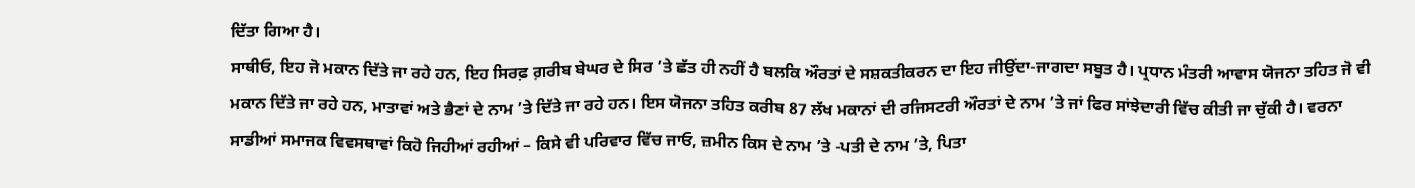ਦਿੱਤਾ ਗਿਆ ਹੈ।
ਸਾਥੀਓ, ਇਹ ਜੋ ਮਕਾਨ ਦਿੱਤੇ ਜਾ ਰਹੇ ਹਨ, ਇਹ ਸਿਰਫ਼ ਗ਼ਰੀਬ ਬੇਘਰ ਦੇ ਸਿਰ ’ਤੇ ਛੱਤ ਹੀ ਨਹੀਂ ਹੈ ਬਲਕਿ ਔਰਤਾਂ ਦੇ ਸਸ਼ਕਤੀਕਰਨ ਦਾ ਇਹ ਜੀਉਂਦਾ-ਜਾਗਦਾ ਸਬੂਤ ਹੈ। ਪ੍ਰਧਾਨ ਮੰਤਰੀ ਆਵਾਸ ਯੋਜਨਾ ਤਹਿਤ ਜੋ ਵੀ ਮਕਾਨ ਦਿੱਤੇ ਜਾ ਰਹੇ ਹਨ, ਮਾਤਾਵਾਂ ਅਤੇ ਭੈਣਾਂ ਦੇ ਨਾਮ ’ਤੇ ਦਿੱਤੇ ਜਾ ਰਹੇ ਹਨ। ਇਸ ਯੋਜਨਾ ਤਹਿਤ ਕਰੀਬ 87 ਲੱਖ ਮਕਾਨਾਂ ਦੀ ਰਜਿਸਟਰੀ ਔਰਤਾਂ ਦੇ ਨਾਮ ’ਤੇ ਜਾਂ ਫਿਰ ਸਾਂਝੇਦਾਰੀ ਵਿੱਚ ਕੀਤੀ ਜਾ ਚੁੱਕੀ ਹੈ। ਵਰਨਾ ਸਾਡੀਆਂ ਸਮਾਜਕ ਵਿਵਸਥਾਵਾਂ ਕਿਹੋ ਜਿਹੀਆਂ ਰਹੀਆਂ – ਕਿਸੇ ਵੀ ਪਰਿਵਾਰ ਵਿੱਚ ਜਾਓ, ਜ਼ਮੀਨ ਕਿਸ ਦੇ ਨਾਮ ’ਤੇ -ਪਤੀ ਦੇ ਨਾਮ ’ਤੇ, ਪਿਤਾ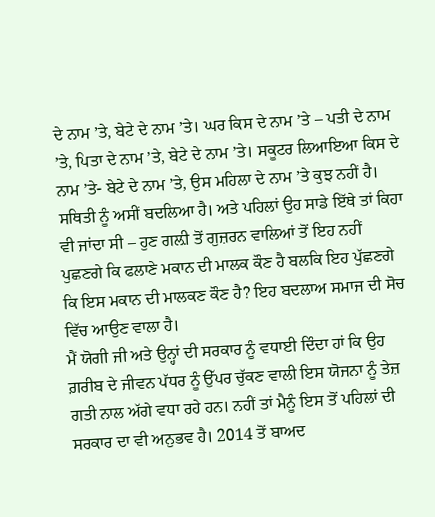ਦੇ ਨਾਮ ’ਤੇ, ਬੇਟੇ ਦੇ ਨਾਮ ’ਤੇ। ਘਰ ਕਿਸ ਦੇ ਨਾਮ ’ਤੇ – ਪਤੀ ਦੇ ਨਾਮ ’ਤੇ, ਪਿਤਾ ਦੇ ਨਾਮ ’ਤੇ, ਬੇਟੇ ਦੇ ਨਾਮ ’ਤੇ। ਸਕੂਟਰ ਲਿਆਇਆ ਕਿਸ ਦੇ ਨਾਮ ’ਤੇ- ਬੇਟੇ ਦੇ ਨਾਮ ’ਤੇ, ਉਸ ਮਹਿਲਾ ਦੇ ਨਾਮ ’ਤੇ ਕੁਝ ਨਹੀਂ ਹੈ।
ਸਥਿਤੀ ਨੂੰ ਅਸੀਂ ਬਦਲਿਆ ਹੈ। ਅਤੇ ਪਹਿਲਾਂ ਉਹ ਸਾਡੇ ਇੱਥੇ ਤਾਂ ਕਿਹਾ ਵੀ ਜਾਂਦਾ ਸੀ – ਹੁਣ ਗਲ਼ੀ ਤੋਂ ਗੁਜ਼ਰਨ ਵਾਲਿਆਂ ਤੋਂ ਇਹ ਨਹੀਂ ਪੁਛਣਗੇ ਕਿ ਫਲਾਣੇ ਮਕਾਨ ਦੀ ਮਾਲਕ ਕੌਣ ਹੈ ਬਲਕਿ ਇਹ ਪੁੱਛਣਗੇ ਕਿ ਇਸ ਮਕਾਨ ਦੀ ਮਾਲਕਣ ਕੌਣ ਹੈ? ਇਹ ਬਦਲਾਅ ਸਮਾਜ ਦੀ ਸੋਚ ਵਿੱਚ ਆਉਣ ਵਾਲਾ ਹੈ।
ਮੈਂ ਯੋਗੀ ਜੀ ਅਤੇ ਉਨ੍ਹਾਂ ਦੀ ਸਰਕਾਰ ਨੂੰ ਵਧਾਈ ਦਿੰਦਾ ਹਾਂ ਕਿ ਉਹ ਗ਼ਰੀਬ ਦੇ ਜੀਵਨ ਪੱਧਰ ਨੂੰ ਉੱਪਰ ਚੁੱਕਣ ਵਾਲੀ ਇਸ ਯੋਜਨਾ ਨੂੰ ਤੇਜ਼ ਗਤੀ ਨਾਲ ਅੱਗੇ ਵਧਾ ਰਹੇ ਹਨ। ਨਹੀਂ ਤਾਂ ਮੈਨੂੰ ਇਸ ਤੋਂ ਪਹਿਲਾਂ ਦੀ ਸਰਕਾਰ ਦਾ ਵੀ ਅਨੁਭਵ ਹੈ। 2014 ਤੋਂ ਬਾਅਦ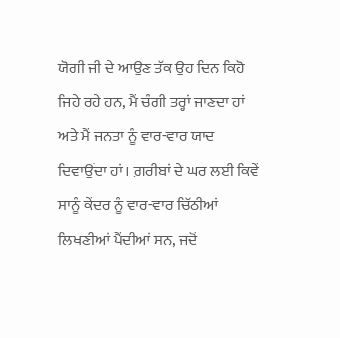ਯੋਗੀ ਜੀ ਦੇ ਆਉਣ ਤੱਕ ਉਹ ਦਿਨ ਕਿਹੋ ਜਿਹੇ ਰਹੇ ਹਨ, ਮੈਂ ਚੰਗੀ ਤਰ੍ਹਾਂ ਜਾਣਦਾ ਹਾਂ ਅਤੇ ਮੈਂ ਜਨਤਾ ਨੂੰ ਵਾਰ-ਵਾਰ ਯਾਦ ਦਿਵਾਉਂਦਾ ਹਾਂ। ਗ਼ਰੀਬਾਂ ਦੇ ਘਰ ਲਈ ਕਿਵੇਂ ਸਾਨੂੰ ਕੇਂਦਰ ਨੂੰ ਵਾਰ-ਵਾਰ ਚਿੱਠੀਆਂ ਲਿਖਣੀਆਂ ਪੈਂਦੀਆਂ ਸਨ, ਜਦੋਂ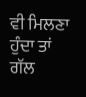ਵੀ ਮਿਲਣਾ ਹੁੰਦਾ ਤਾਂ ਗੱਲ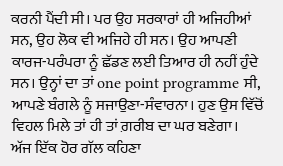ਕਰਨੀ ਪੈਂਦੀ ਸੀ। ਪਰ ਉਹ ਸਰਕਾਰਾਂ ਹੀ ਅਜਿਹੀਆਂ ਸਨ, ਉਹ ਲੋਕ ਵੀ ਅਜਿਹੇ ਹੀ ਸਨ। ਉਹ ਆਪਣੀ ਕਾਰਜ-ਪਰੰਪਰਾ ਨੂੰ ਛੱਡਣ ਲਈ ਤਿਆਰ ਹੀ ਨਹੀਂ ਹੁੰਦੇ ਸਨ। ਉਨ੍ਹਾਂ ਦਾ ਤਾਂ one point programme ਸੀ, ਆਪਣੇ ਬੰਗਲੇ ਨੂੰ ਸਜਾਉਣਾ-ਸੰਵਾਰਨਾ। ਹੁਣ ਉਸ ਵਿੱਚੋਂ ਵਿਹਲ ਮਿਲੇ ਤਾਂ ਹੀ ਤਾਂ ਗ਼ਰੀਬ ਦਾ ਘਰ ਬਣੇਗਾ।
ਅੱਜ ਇੱਕ ਹੋਰ ਗੱਲ ਕਹਿਣਾ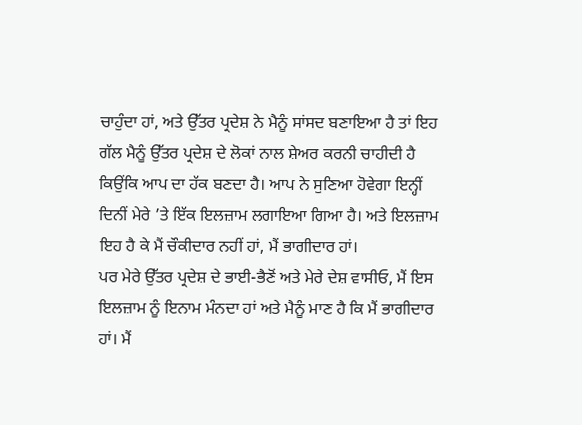ਚਾਹੁੰਦਾ ਹਾਂ, ਅਤੇ ਉੱਤਰ ਪ੍ਰਦੇਸ਼ ਨੇ ਮੈਨੂੰ ਸਾਂਸਦ ਬਣਾਇਆ ਹੈ ਤਾਂ ਇਹ ਗੱਲ ਮੈਨੂੰ ਉੱਤਰ ਪ੍ਰਦੇਸ਼ ਦੇ ਲੋਕਾਂ ਨਾਲ ਸ਼ੇਅਰ ਕਰਨੀ ਚਾਹੀਦੀ ਹੈ ਕਿਉਂਕਿ ਆਪ ਦਾ ਹੱਕ ਬਣਦਾ ਹੈ। ਆਪ ਨੇ ਸੁਣਿਆ ਹੋਵੇਗਾ ਇਨ੍ਹੀਂ ਦਿਨੀਂ ਮੇਰੇ ’ਤੇ ਇੱਕ ਇਲਜ਼ਾਮ ਲਗਾਇਆ ਗਿਆ ਹੈ। ਅਤੇ ਇਲਜ਼ਾਮ ਇਹ ਹੈ ਕੇ ਮੈਂ ਚੌਕੀਦਾਰ ਨਹੀਂ ਹਾਂ, ਮੈਂ ਭਾਗੀਦਾਰ ਹਾਂ।
ਪਰ ਮੇਰੇ ਉੱਤਰ ਪ੍ਰਦੇਸ਼ ਦੇ ਭਾਈ-ਭੈਣੋਂ ਅਤੇ ਮੇਰੇ ਦੇਸ਼ ਵਾਸੀਓ, ਮੈਂ ਇਸ ਇਲਜ਼ਾਮ ਨੂੰ ਇਨਾਮ ਮੰਨਦਾ ਹਾਂ ਅਤੇ ਮੈਨੂੰ ਮਾਣ ਹੈ ਕਿ ਮੈਂ ਭਾਗੀਦਾਰ ਹਾਂ। ਮੈਂ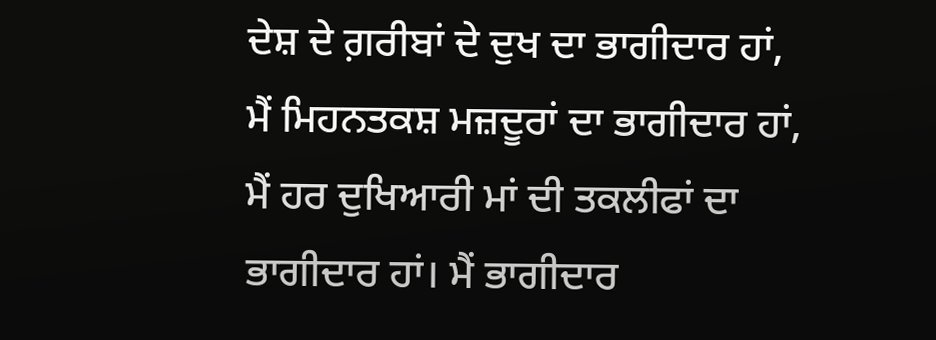ਦੇਸ਼ ਦੇ ਗ਼ਰੀਬਾਂ ਦੇ ਦੁਖ ਦਾ ਭਾਗੀਦਾਰ ਹਾਂ, ਮੈਂ ਮਿਹਨਤਕਸ਼ ਮਜ਼ਦੂਰਾਂ ਦਾ ਭਾਗੀਦਾਰ ਹਾਂ, ਮੈਂ ਹਰ ਦੁਖਿਆਰੀ ਮਾਂ ਦੀ ਤਕਲੀਫਾਂ ਦਾ ਭਾਗੀਦਾਰ ਹਾਂ। ਮੈਂ ਭਾਗੀਦਾਰ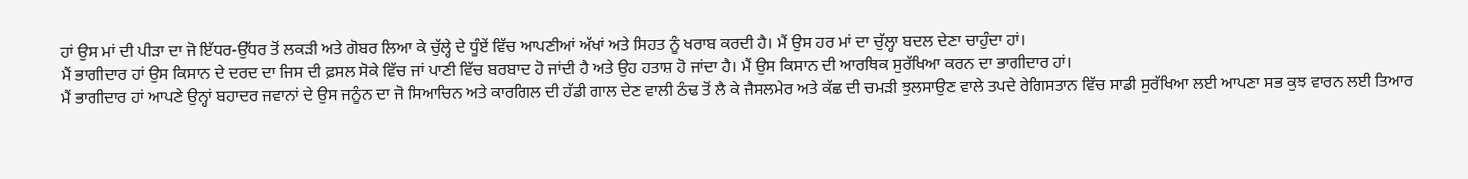ਹਾਂ ਉਸ ਮਾਂ ਦੀ ਪੀੜਾ ਦਾ ਜੋ ਇੱਧਰ-ਉੱਧਰ ਤੋਂ ਲਕੜੀ ਅਤੇ ਗੋਬਰ ਲਿਆ ਕੇ ਚੁੱਲ੍ਹੇ ਦੇ ਧੂੰਏਂ ਵਿੱਚ ਆਪਣੀਆਂ ਅੱਖਾਂ ਅਤੇ ਸਿਹਤ ਨੂੰ ਖਰਾਬ ਕਰਦੀ ਹੈ। ਮੈਂ ਉਸ ਹਰ ਮਾਂ ਦਾ ਚੁੱਲ੍ਹਾ ਬਦਲ ਦੇਣਾ ਚਾਹੁੰਦਾ ਹਾਂ।
ਮੈਂ ਭਾਗੀਦਾਰ ਹਾਂ ਉਸ ਕਿਸਾਨ ਦੇ ਦਰਦ ਦਾ ਜਿਸ ਦੀ ਫ਼ਸਲ ਸੋਕੇ ਵਿੱਚ ਜਾਂ ਪਾਣੀ ਵਿੱਚ ਬਰਬਾਦ ਹੋ ਜਾਂਦੀ ਹੈ ਅਤੇ ਉਹ ਹਤਾਸ਼ ਹੋ ਜਾਂਦਾ ਹੈ। ਮੈਂ ਉਸ ਕਿਸਾਨ ਦੀ ਆਰਥਿਕ ਸੁਰੱਖਿਆ ਕਰਨ ਦਾ ਭਾਗੀਦਾਰ ਹਾਂ।
ਮੈਂ ਭਾਗੀਦਾਰ ਹਾਂ ਆਪਣੇ ਉਨ੍ਹਾਂ ਬਹਾਦਰ ਜਵਾਨਾਂ ਦੇ ਉਸ ਜਨੂੰਨ ਦਾ ਜੋ ਸਿਆਚਿਨ ਅਤੇ ਕਾਰਗਿਲ ਦੀ ਹੱਡੀ ਗਾਲ ਦੇਣ ਵਾਲੀ ਠੰਢ ਤੋਂ ਲੈ ਕੇ ਜੈਸਲਮੇਰ ਅਤੇ ਕੱਛ ਦੀ ਚਮੜੀ ਝੁਲਸਾਉਣ ਵਾਲੇ ਤਪਦੇ ਰੇਗਿਸਤਾਨ ਵਿੱਚ ਸਾਡੀ ਸੁਰੱਖਿਆ ਲਈ ਆਪਣਾ ਸਭ ਕੁਝ ਵਾਰਨ ਲਈ ਤਿਆਰ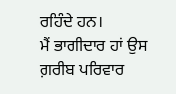ਰਹਿੰਦੇ ਹਨ।
ਮੈਂ ਭਾਗੀਦਾਰ ਹਾਂ ਉਸ ਗ਼ਰੀਬ ਪਰਿਵਾਰ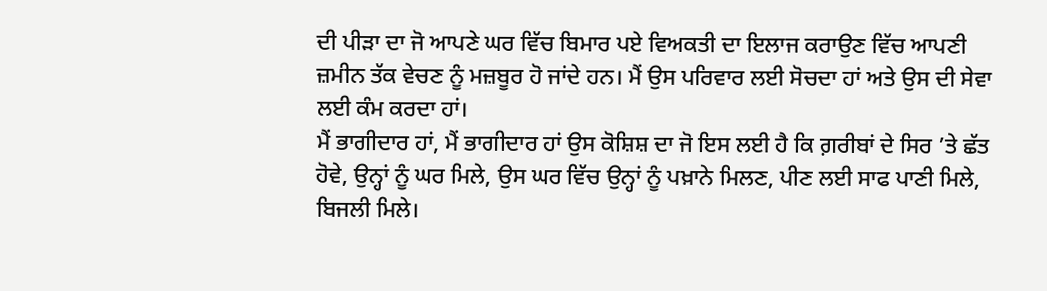ਦੀ ਪੀੜਾ ਦਾ ਜੋ ਆਪਣੇ ਘਰ ਵਿੱਚ ਬਿਮਾਰ ਪਏ ਵਿਅਕਤੀ ਦਾ ਇਲਾਜ ਕਰਾਉਣ ਵਿੱਚ ਆਪਣੀ ਜ਼ਮੀਨ ਤੱਕ ਵੇਚਣ ਨੂੰ ਮਜ਼ਬੂਰ ਹੋ ਜਾਂਦੇ ਹਨ। ਮੈਂ ਉਸ ਪਰਿਵਾਰ ਲਈ ਸੋਚਦਾ ਹਾਂ ਅਤੇ ਉਸ ਦੀ ਸੇਵਾ ਲਈ ਕੰਮ ਕਰਦਾ ਹਾਂ।
ਮੈਂ ਭਾਗੀਦਾਰ ਹਾਂ, ਮੈਂ ਭਾਗੀਦਾਰ ਹਾਂ ਉਸ ਕੋਸ਼ਿਸ਼ ਦਾ ਜੋ ਇਸ ਲਈ ਹੈ ਕਿ ਗ਼ਰੀਬਾਂ ਦੇ ਸਿਰ ’ਤੇ ਛੱਤ ਹੋਵੇ, ਉਨ੍ਹਾਂ ਨੂੰ ਘਰ ਮਿਲੇ, ਉਸ ਘਰ ਵਿੱਚ ਉਨ੍ਹਾਂ ਨੂੰ ਪਖ਼ਾਨੇ ਮਿਲਣ, ਪੀਣ ਲਈ ਸਾਫ ਪਾਣੀ ਮਿਲੇ, ਬਿਜਲੀ ਮਿਲੇ।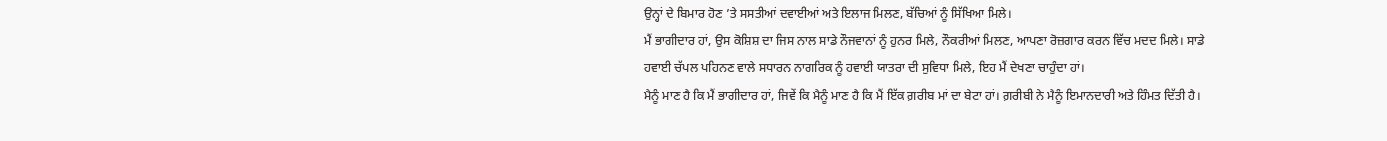ਉਨ੍ਹਾਂ ਦੇ ਬਿਮਾਰ ਹੋਣ ’ਤੇ ਸਸਤੀਆਂ ਦਵਾਈਆਂ ਅਤੇ ਇਲਾਜ ਮਿਲਣ, ਬੱਚਿਆਂ ਨੂੰ ਸਿੱਖਿਆ ਮਿਲੇ।
ਮੈਂ ਭਾਗੀਦਾਰ ਹਾਂ, ਉਸ ਕੋਸ਼ਿਸ਼ ਦਾ ਜਿਸ ਨਾਲ ਸਾਡੇ ਨੌਜਵਾਨਾਂ ਨੂੰ ਹੁਨਰ ਮਿਲੇ, ਨੌਕਰੀਆਂ ਮਿਲਣ, ਆਪਣਾ ਰੋਜ਼ਗਾਰ ਕਰਨ ਵਿੱਚ ਮਦਦ ਮਿਲੇ। ਸਾਡੇ ਹਵਾਈ ਚੱਪਲ ਪਹਿਨਣ ਵਾਲੇ ਸਧਾਰਨ ਨਾਗਰਿਕ ਨੂੰ ਹਵਾਈ ਯਾਤਰਾ ਦੀ ਸੁਵਿਧਾ ਮਿਲੇ, ਇਹ ਮੈਂ ਦੇਖਣਾ ਚਾਹੁੰਦਾ ਹਾਂ।
ਮੈਨੂੰ ਮਾਣ ਹੈ ਕਿ ਮੈਂ ਭਾਗੀਦਾਰ ਹਾਂ, ਜਿਵੇਂ ਕਿ ਮੈਨੂੰ ਮਾਣ ਹੈ ਕਿ ਮੈਂ ਇੱਕ ਗ਼ਰੀਬ ਮਾਂ ਦਾ ਬੇਟਾ ਹਾਂ। ਗ਼ਰੀਬੀ ਨੇ ਮੈਨੂੰ ਇਮਾਨਦਾਰੀ ਅਤੇ ਹਿੰਮਤ ਦਿੱਤੀ ਹੈ।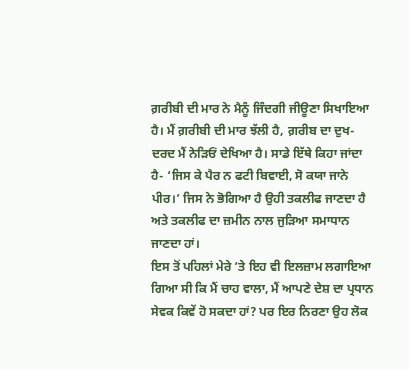ਗ਼ਰੀਬੀ ਦੀ ਮਾਰ ਨੇ ਮੈਨੂੰ ਜਿੰਦਗੀ ਜੀਊਣਾ ਸਿਖਾਇਆ ਹੈ। ਮੈਂ ਗ਼ਰੀਬੀ ਦੀ ਮਾਰ ਝੱਲੀ ਹੈ, ਗ਼ਰੀਬ ਦਾ ਦੁਖ-ਦਰਦ ਮੈਂ ਨੇੜਿਓਂ ਦੇਖਿਆ ਹੈ। ਸਾਡੇ ਇੱਥੇ ਕਿਹਾ ਜਾਂਦਾ ਹੈ- ‘ਜਿਸ ਕੇ ਪੈਰ ਨ ਫਟੀ ਬਿਵਾਈ, ਸੋ ਕਯਾ ਜਾਨੇ ਪੀਰ।’ ਜਿਸ ਨੇ ਭੋਗਿਆ ਹੈ ਉਹੀ ਤਕਲੀਫ ਜਾਣਦਾ ਹੈ ਅਤੇ ਤਕਲੀਫ ਦਾ ਜ਼ਮੀਨ ਨਾਲ ਜੁੜਿਆ ਸਮਾਧਾਨ ਜਾਣਦਾ ਹਾਂ।
ਇਸ ਤੋਂ ਪਹਿਲਾਂ ਮੇਰੇ ’ਤੇ ਇਹ ਵੀ ਇਲਜ਼ਾਮ ਲਗਾਇਆ ਗਿਆ ਸੀ ਕਿ ਮੈਂ ਚਾਹ ਵਾਲਾ, ਮੈਂ ਆਪਣੇ ਦੇਸ਼ ਦਾ ਪ੍ਰਧਾਨ ਸੇਵਕ ਕਿਵੇਂ ਹੋ ਸਕਦਾ ਹਾਂ? ਪਰ ਇਰ ਨਿਰਣਾ ਉਹ ਲੋਕ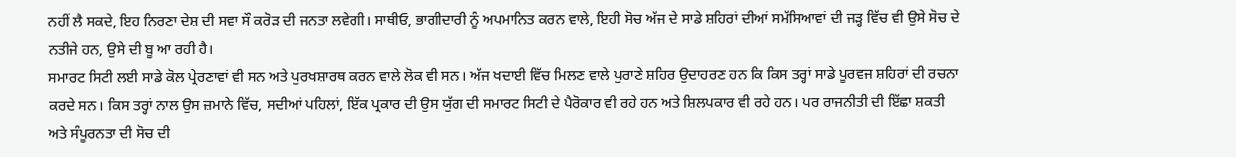ਨਹੀਂ ਲੈ ਸਕਦੇ, ਇਹ ਨਿਰਣਾ ਦੇਸ਼ ਦੀ ਸਵਾ ਸੌ ਕਰੋੜ ਦੀ ਜਨਤਾ ਲਵੇਗੀ। ਸਾਥੀਓ, ਭਾਗੀਦਾਰੀ ਨੂੰ ਅਪਮਾਨਿਤ ਕਰਨ ਵਾਲੇ, ਇਹੀ ਸੋਚ ਅੱਜ ਦੇ ਸਾਡੇ ਸ਼ਹਿਰਾਂ ਦੀਆਂ ਸਮੱਸਿਆਵਾਂ ਦੀ ਜੜ੍ਹ ਵਿੱਚ ਵੀ ਉਸੇ ਸੋਚ ਦੇ ਨਤੀਜੇ ਹਨ, ਉਸੇ ਦੀ ਬੂ ਆ ਰਹੀ ਹੈ।
ਸਮਾਰਟ ਸਿਟੀ ਲਈ ਸਾਡੇ ਕੋਲ ਪ੍ਰੇਰਣਾਵਾਂ ਵੀ ਸਨ ਅਤੇ ਪੁਰਖਸ਼ਾਰਥ ਕਰਨ ਵਾਲੇ ਲੋਕ ਵੀ ਸਨ। ਅੱਜ ਖਦਾਈ ਵਿੱਚ ਮਿਲਣ ਵਾਲੇ ਪੁਰਾਣੇ ਸ਼ਹਿਰ ਉਦਾਹਰਣ ਹਨ ਕਿ ਕਿਸ ਤਰ੍ਹਾਂ ਸਾਡੇ ਪੂਰਵਜ ਸ਼ਹਿਰਾਂ ਦੀ ਰਚਨਾ ਕਰਦੇ ਸਨ। ਕਿਸ ਤਰ੍ਹਾਂ ਨਾਲ ਉਸ ਜ਼ਮਾਨੇ ਵਿੱਚ, ਸਦੀਆਂ ਪਹਿਲਾਂ, ਇੱਕ ਪ੍ਰਕਾਰ ਦੀ ਉਸ ਯੁੱਗ ਦੀ ਸਮਾਰਟ ਸਿਟੀ ਦੇ ਪੈਰੋਕਾਰ ਵੀ ਰਹੇ ਹਨ ਅਤੇ ਸ਼ਿਲਪਕਾਰ ਵੀ ਰਹੇ ਹਨ। ਪਰ ਰਾਜਨੀਤੀ ਦੀ ਇੱਛਾ ਸ਼ਕਤੀ ਅਤੇ ਸੰਪੂਰਨਤਾ ਦੀ ਸੋਚ ਦੀ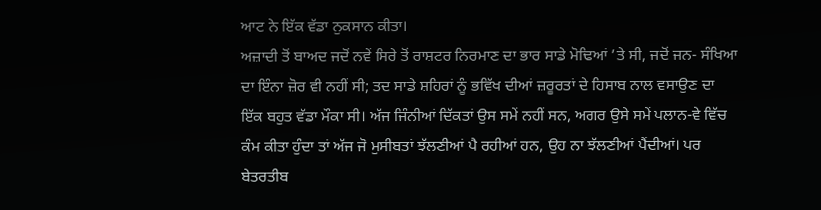ਆਟ ਨੇ ਇੱਕ ਵੱਡਾ ਨੁਕਸਾਨ ਕੀਤਾ।
ਅਜ਼ਾਦੀ ਤੋਂ ਬਾਅਦ ਜਦੋਂ ਨਵੇਂ ਸਿਰੇ ਤੋਂ ਰਾਸ਼ਟਰ ਨਿਰਮਾਣ ਦਾ ਭਾਰ ਸਾਡੇ ਮੋਢਿਆਂ ’ਤੇ ਸੀ, ਜਦੋਂ ਜਨ- ਸੰਖਿਆ ਦਾ ਇੰਨਾ ਜ਼ੋਰ ਵੀ ਨਹੀਂ ਸੀ; ਤਦ ਸਾਡੇ ਸ਼ਹਿਰਾਂ ਨੂੰ ਭਵਿੱਖ ਦੀਆਂ ਜ਼ਰੂਰਤਾਂ ਦੇ ਹਿਸਾਬ ਨਾਲ ਵਸਾਉਣ ਦਾ ਇੱਕ ਬਹੁਤ ਵੱਡਾ ਮੌਕਾ ਸੀ। ਅੱਜ ਜਿੰਨੀਆਂ ਦਿੱਕਤਾਂ ਉਸ ਸਮੇਂ ਨਹੀਂ ਸਨ, ਅਗਰ ਉਸੇ ਸਮੇਂ ਪਲਾਨ-ਵੇ ਵਿੱਚ ਕੰਮ ਕੀਤਾ ਹੁੰਦਾ ਤਾਂ ਅੱਜ ਜੋ ਮੁਸੀਬਤਾਂ ਝੱਲਣੀਆਂ ਪੈ ਰਹੀਆਂ ਹਨ, ਉਹ ਨਾ ਝੱਲਣੀਆਂ ਪੈਂਦੀਆਂ। ਪਰ ਬੇਤਰਤੀਬ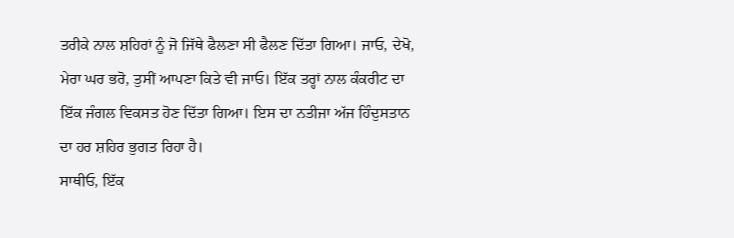ਤਰੀਕੇ ਨਾਲ ਸ਼ਹਿਰਾਂ ਨੂੰ ਜੋ ਜਿੱਥੇ ਫੈਲਣਾ ਸੀ ਫੈਲਣ ਦਿੱਤਾ ਗਿਆ। ਜਾਓ, ਦੇਖੋ, ਮੇਰਾ ਘਰ ਭਰੋ, ਤੁਸੀਂ ਆਪਣਾ ਕਿਤੇ ਵੀ ਜਾਓ। ਇੱਕ ਤਰ੍ਹਾਂ ਨਾਲ ਕੰਕਰੀਟ ਦਾ ਇੱਕ ਜੰਗਲ ਵਿਕਸਤ ਹੋਣ ਦਿੱਤਾ ਗਿਆ। ਇਸ ਦਾ ਨਤੀਜਾ ਅੱਜ ਹਿੰਦੁਸਤਾਨ ਦਾ ਹਰ ਸ਼ਹਿਰ ਭੁਗਤ ਰਿਹਾ ਹੈ।
ਸਾਥੀਓ, ਇੱਕ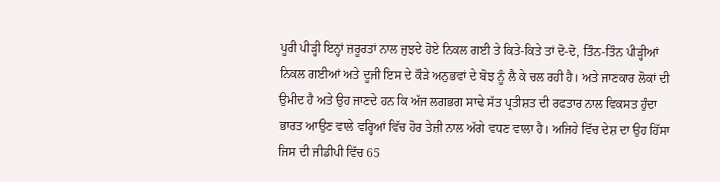ਪੂਰੀ ਪੀੜ੍ਹੀ ਇਨ੍ਹਾਂ ਜ਼ਰੂਰਤਾਂ ਨਾਲ ਜੁਝਦੇ ਹੋਏ ਨਿਕਲ ਗਈ ਤੇ ਕਿਤੇ-ਕਿਤੇ ਤਾਂ ਦੋ-ਦੋ, ਤਿੰਨ-ਤਿੰਨ ਪੀੜ੍ਹੀਆਂ ਨਿਕਲ ਗਈਆਂ ਅਤੇ ਦੂਜੀ ਇਸ ਦੇ ਕੌੜੇ ਅਨੁਭਵਾਂ ਦੇ ਬੋਝ ਨੂੰ ਲੈ ਕੇ ਚਲ ਰਹੀ ਹੈ। ਅਤੇ ਜਾਣਕਾਰ ਲੋਕਾਂ ਦੀ ਉਮੀਦ ਹੈ ਅਤੇ ਉਹ ਜਾਣਦੇ ਹਨ ਕਿ ਅੱਜ ਲਗਭਗ ਸਾਢੇ ਸੱਤ ਪ੍ਰਤੀਸ਼ਤ ਦੀ ਰਫਤਾਰ ਨਾਲ ਵਿਕਸਤ ਹੁੰਦਾ ਭਾਰਤ ਆਉਣ ਵਾਲੇ ਵਰ੍ਹਿਆਂ ਵਿੱਚ ਹੋਰ ਤੇਜ਼ੀ ਨਾਲ ਅੱਗੇ ਵਧਣ ਵਾਲਾ ਹੈ। ਅਜਿਹੇ ਵਿੱਚ ਦੇਸ਼ ਦਾ ਉਹ ਹਿੱਸਾ ਜਿਸ ਦੀ ਜੀਡੀਪੀ ਵਿੱਚ 65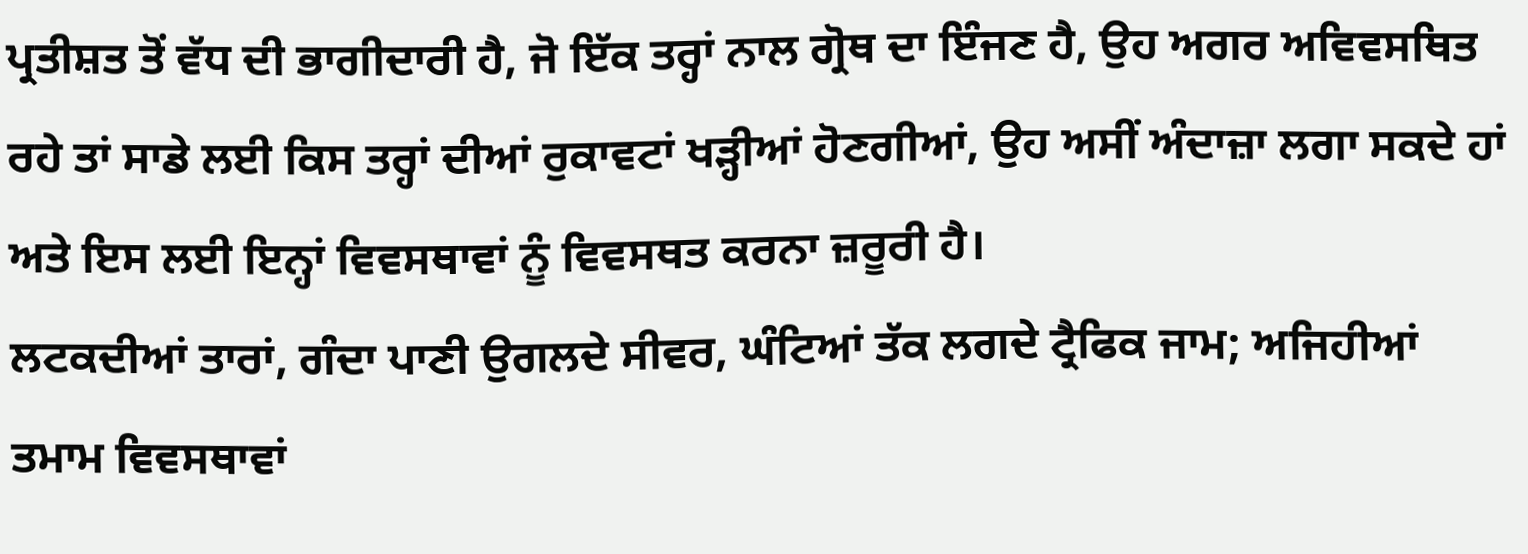ਪ੍ਰਤੀਸ਼ਤ ਤੋਂ ਵੱਧ ਦੀ ਭਾਗੀਦਾਰੀ ਹੈ, ਜੋ ਇੱਕ ਤਰ੍ਹਾਂ ਨਾਲ ਗ੍ਰੋਥ ਦਾ ਇੰਜਣ ਹੈ, ਉਹ ਅਗਰ ਅਵਿਵਸਥਿਤ ਰਹੇ ਤਾਂ ਸਾਡੇ ਲਈ ਕਿਸ ਤਰ੍ਹਾਂ ਦੀਆਂ ਰੁਕਾਵਟਾਂ ਖੜ੍ਹੀਆਂ ਹੋਣਗੀਆਂ, ਉਹ ਅਸੀਂ ਅੰਦਾਜ਼ਾ ਲਗਾ ਸਕਦੇ ਹਾਂ ਅਤੇ ਇਸ ਲਈ ਇਨ੍ਹਾਂ ਵਿਵਸਥਾਵਾਂ ਨੂੰ ਵਿਵਸਥਤ ਕਰਨਾ ਜ਼ਰੂਰੀ ਹੈ।
ਲਟਕਦੀਆਂ ਤਾਰਾਂ, ਗੰਦਾ ਪਾਣੀ ਉਗਲਦੇ ਸੀਵਰ, ਘੰਟਿਆਂ ਤੱਕ ਲਗਦੇ ਟ੍ਰੈਫਿਕ ਜਾਮ; ਅਜਿਹੀਆਂ ਤਮਾਮ ਵਿਵਸਥਾਵਾਂ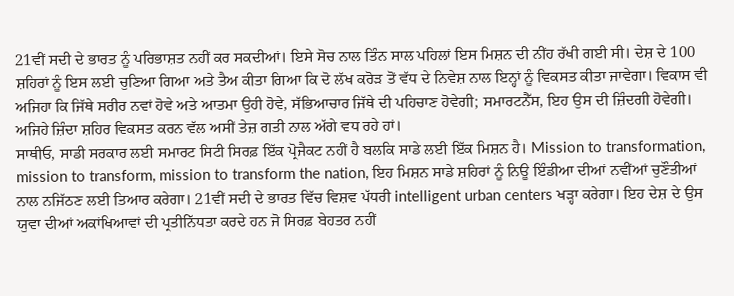21ਵੀਂ ਸਦੀ ਦੇ ਭਾਰਤ ਨੂੰ ਪਰਿਭਾਸ਼ਤ ਨਹੀਂ ਕਰ ਸਕਦੀਆਂ। ਇਸੇ ਸੋਚ ਨਾਲ ਤਿੰਨ ਸਾਲ ਪਹਿਲਾਂ ਇਸ ਮਿਸ਼ਨ ਦੀ ਨੀਂਹ ਰੱਖੀ ਗਈ ਸੀ। ਦੇਸ਼ ਦੇ 100 ਸ਼ਹਿਰਾਂ ਨੂੰ ਇਸ ਲਈ ਚੁਣਿਆ ਗਿਆ ਅਤੇ ਤੈਅ ਕੀਤਾ ਗਿਆ ਕਿ ਦੋ ਲੱਖ ਕਰੋੜ ਤੋਂ ਵੱਧ ਦੇ ਨਿਵੇਸ਼ ਨਾਲ ਇਨ੍ਹਾਂ ਨੂੰ ਵਿਕਸਤ ਕੀਤਾ ਜਾਵੇਗਾ। ਵਿਕਾਸ ਵੀ ਅਜਿਹਾ ਕਿ ਜਿੱਥੇ ਸਰੀਰ ਨਵਾਂ ਹੋਵੇ ਅਤੇ ਆਤਮਾ ਉਹੀ ਹੋਵੇ, ਸੱਭਿਆਚਾਰ ਜਿੱਥੇ ਦੀ ਪਹਿਚਾਣ ਹੋਵੇਗੀ; ਸਮਾਰਟਨੈੱਸ, ਇਹ ਉਸ ਦੀ ਜ਼ਿੰਦਗੀ ਹੋਵੇਗੀ। ਅਜਿਹੇ ਜ਼ਿੰਦਾ ਸ਼ਹਿਰ ਵਿਕਸਤ ਕਰਨ ਵੱਲ ਅਸੀਂ ਤੇਜ਼ ਗਤੀ ਨਾਲ ਅੱਗੇ ਵਧ ਰਹੇ ਹਾਂ।
ਸਾਥੀਓ, ਸਾਡੀ ਸਰਕਾਰ ਲਈ ਸਮਾਰਟ ਸਿਟੀ ਸਿਰਫ਼ ਇੱਕ ਪ੍ਰੋਜੈਕਟ ਨਹੀਂ ਹੈ ਬਲਕਿ ਸਾਡੇ ਲਈ ਇੱਕ ਮਿਸ਼ਨ ਹੈ। Mission to transformation, mission to transform, mission to transform the nation, ਇਹ ਮਿਸ਼ਨ ਸਾਡੇ ਸ਼ਹਿਰਾਂ ਨੂੰ ਨਿਊ ਇੰਡੀਆ ਦੀਆਂ ਨਵੀਂਆਂ ਚੁਣੌਤੀਆਂ ਨਾਲ ਨਜਿੱਠਣ ਲਈ ਤਿਆਰ ਕਰੇਗਾ। 21ਵੀਂ ਸਦੀ ਦੇ ਭਾਰਤ ਵਿੱਚ ਵਿਸ਼ਵ ਪੱਧਰੀ intelligent urban centers ਖੜ੍ਹਾ ਕਰੇਗਾ। ਇਹ ਦੇਸ਼ ਦੇ ਉਸ ਯੁਵਾ ਦੀਆਂ ਅਕਾਂਖਿਆਵਾਂ ਦੀ ਪ੍ਰਤੀਨਿੱਧਤਾ ਕਰਦੇ ਹਨ ਜੋ ਸਿਰਫ਼ ਬੇਹਤਰ ਨਹੀਂ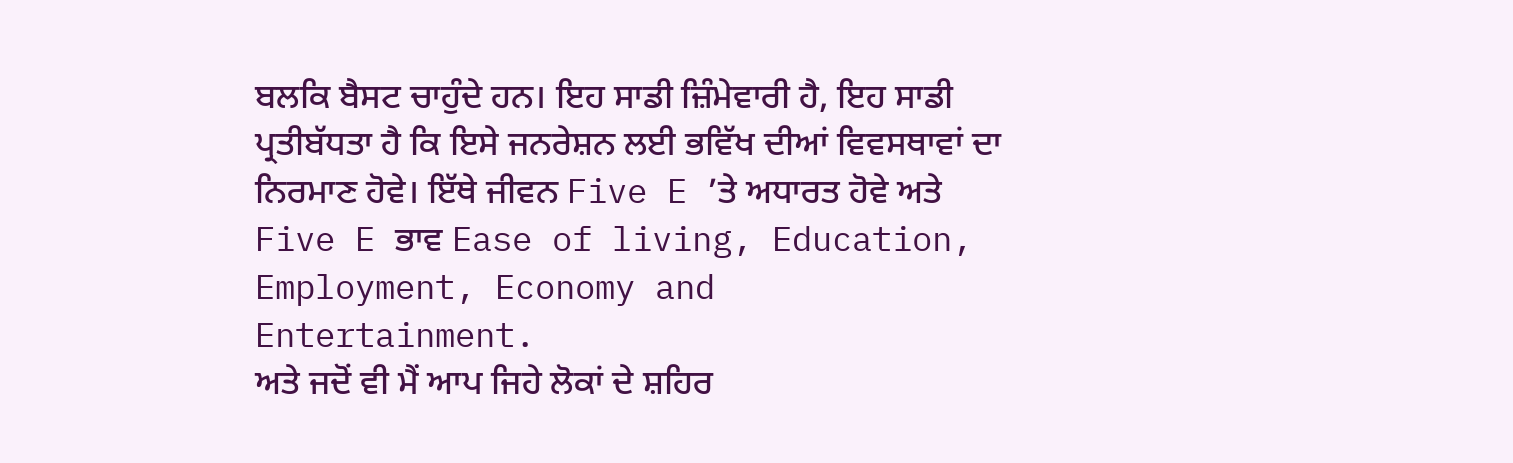ਬਲਕਿ ਬੈਸਟ ਚਾਹੁੰਦੇ ਹਨ। ਇਹ ਸਾਡੀ ਜ਼ਿੰਮੇਵਾਰੀ ਹੈ, ਇਹ ਸਾਡੀ ਪ੍ਰਤੀਬੱਧਤਾ ਹੈ ਕਿ ਇਸੇ ਜਨਰੇਸ਼ਨ ਲਈ ਭਵਿੱਖ ਦੀਆਂ ਵਿਵਸਥਾਵਾਂ ਦਾ ਨਿਰਮਾਣ ਹੋਵੇ। ਇੱਥੇ ਜੀਵਨ Five E ’ਤੇ ਅਧਾਰਤ ਹੋਵੇ ਅਤੇ Five E ਭਾਵ Ease of living, Education, Employment, Economy and Entertainment.
ਅਤੇ ਜਦੋਂ ਵੀ ਮੈਂ ਆਪ ਜਿਹੇ ਲੋਕਾਂ ਦੇ ਸ਼ਹਿਰ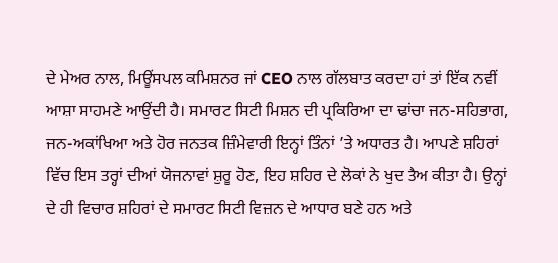ਦੇ ਮੇਅਰ ਨਾਲ, ਮਿਊਂਸਪਲ ਕਮਿਸ਼ਨਰ ਜਾਂ CEO ਨਾਲ ਗੱਲਬਾਤ ਕਰਦਾ ਹਾਂ ਤਾਂ ਇੱਕ ਨਵੀਂ ਆਸ਼ਾ ਸਾਹਮਣੇ ਆਉਂਦੀ ਹੈ। ਸਮਾਰਟ ਸਿਟੀ ਮਿਸ਼ਨ ਦੀ ਪ੍ਰਕਿਰਿਆ ਦਾ ਢਾਂਚਾ ਜਨ-ਸਹਿਭਾਗ, ਜਨ-ਅਕਾਂਖਿਆ ਅਤੇ ਹੋਰ ਜਨਤਕ ਜ਼ਿੰਮੇਵਾਰੀ ਇਨ੍ਹਾਂ ਤਿੰਨਾਂ ’ਤੇ ਅਧਾਰਤ ਹੈ। ਆਪਣੇ ਸ਼ਹਿਰਾਂ ਵਿੱਚ ਇਸ ਤਰ੍ਹਾਂ ਦੀਆਂ ਯੋਜਨਾਵਾਂ ਸ਼ੁਰੂ ਹੋਣ, ਇਹ ਸ਼ਹਿਰ ਦੇ ਲੋਕਾਂ ਨੇ ਖੁਦ ਤੈਅ ਕੀਤਾ ਹੈ। ਉਨ੍ਹਾਂ ਦੇ ਹੀ ਵਿਚਾਰ ਸ਼ਹਿਰਾਂ ਦੇ ਸਮਾਰਟ ਸਿਟੀ ਵਿਜ਼ਨ ਦੇ ਆਧਾਰ ਬਣੇ ਹਨ ਅਤੇ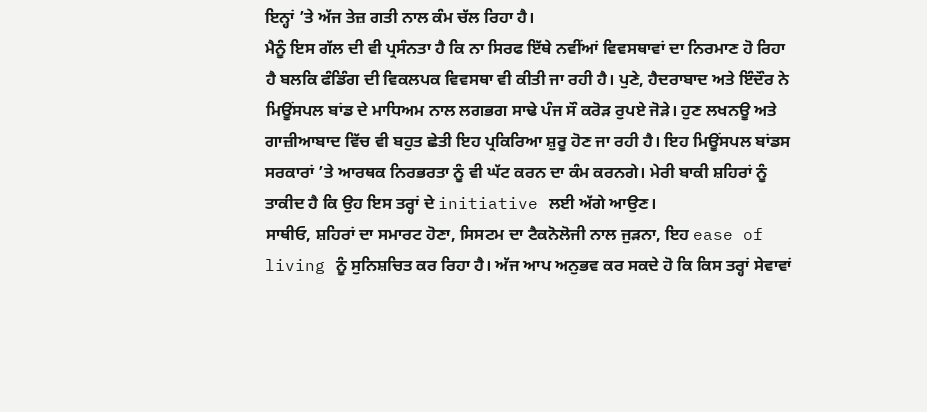ਇਨ੍ਹਾਂ ’ਤੇ ਅੱਜ ਤੇਜ਼ ਗਤੀ ਨਾਲ ਕੰਮ ਚੱਲ ਰਿਹਾ ਹੈ।
ਮੈਨੂੰ ਇਸ ਗੱਲ ਦੀ ਵੀ ਪ੍ਰਸੰਨਤਾ ਹੈ ਕਿ ਨਾ ਸਿਰਫ ਇੱਥੇ ਨਵੀਂਆਂ ਵਿਵਸਥਾਵਾਂ ਦਾ ਨਿਰਮਾਣ ਹੋ ਰਿਹਾ ਹੈ ਬਲਕਿ ਫੰਡਿੰਗ ਦੀ ਵਿਕਲਪਕ ਵਿਵਸਥਾ ਵੀ ਕੀਤੀ ਜਾ ਰਹੀ ਹੈ। ਪੁਣੇ, ਹੈਦਰਾਬਾਦ ਅਤੇ ਇੰਦੌਰ ਨੇ ਮਿਊਂਸਪਲ ਬਾਂਡ ਦੇ ਮਾਧਿਅਮ ਨਾਲ ਲਗਭਗ ਸਾਢੇ ਪੰਜ ਸੌ ਕਰੋੜ ਰੁਪਏ ਜੋੜੇ। ਹੁਣ ਲਖਨਊ ਅਤੇ ਗਾਜ਼ੀਆਬਾਦ ਵਿੱਚ ਵੀ ਬਹੁਤ ਛੇਤੀ ਇਹ ਪ੍ਰਕਿਰਿਆ ਸ਼ੁਰੂ ਹੋਣ ਜਾ ਰਹੀ ਹੈ। ਇਹ ਮਿਊਂਸਪਲ ਬਾਂਡਸ ਸਰਕਾਰਾਂ ’ਤੇ ਆਰਥਕ ਨਿਰਭਰਤਾ ਨੂੰ ਵੀ ਘੱਟ ਕਰਨ ਦਾ ਕੰਮ ਕਰਨਗੇ। ਮੇਰੀ ਬਾਕੀ ਸ਼ਹਿਰਾਂ ਨੂੰ ਤਾਕੀਦ ਹੈ ਕਿ ਉਹ ਇਸ ਤਰ੍ਹਾਂ ਦੇ initiative ਲਈ ਅੱਗੇ ਆਉਣ।
ਸਾਥੀਓ, ਸ਼ਹਿਰਾਂ ਦਾ ਸਮਾਰਟ ਹੋਣਾ, ਸਿਸਟਮ ਦਾ ਟੈਕਨੋਲੋਜੀ ਨਾਲ ਜੁੜਨਾ, ਇਹ ease of living ਨੂੰ ਸੁਨਿਸ਼ਚਿਤ ਕਰ ਰਿਹਾ ਹੈ। ਅੱਜ ਆਪ ਅਨੁਭਵ ਕਰ ਸਕਦੇ ਹੋ ਕਿ ਕਿਸ ਤਰ੍ਹਾਂ ਸੇਵਾਵਾਂ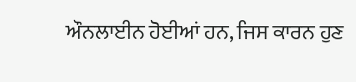ਔਨਲਾਈਨ ਹੋਈਆਂ ਹਨ, ਜਿਸ ਕਾਰਨ ਹੁਣ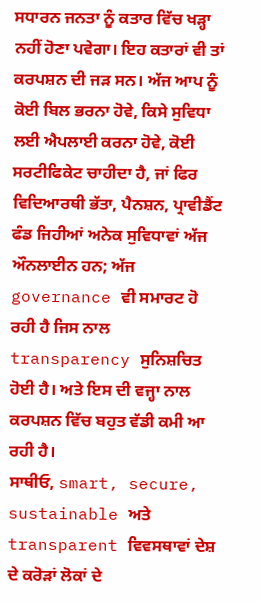ਸਧਾਰਨ ਜਨਤਾ ਨੂੰ ਕਤਾਰ ਵਿੱਚ ਖੜ੍ਹਾ ਨਹੀਂ ਹੋਣਾ ਪਵੇਗਾ। ਇਹ ਕਤਾਰਾਂ ਵੀ ਤਾਂ ਕਰਪਸ਼ਨ ਦੀ ਜੜ ਸਨ। ਅੱਜ ਆਪ ਨੂੰ ਕੋਈ ਬਿਲ ਭਰਨਾ ਹੋਵੇ, ਕਿਸੇ ਸੁਵਿਧਾ ਲਈ ਐਪਲਾਈ ਕਰਨਾ ਹੋਵੇ, ਕੋਈ ਸਰਟੀਫਿਕੇਟ ਚਾਹੀਦਾ ਹੈ, ਜਾਂ ਫਿਰ ਵਿਦਿਆਰਥੀ ਭੱਤਾ, ਪੈਨਸ਼ਨ, ਪ੍ਰਾਵੀਡੈਂਟ ਫੰਡ ਜਿਹੀਆਂ ਅਨੇਕ ਸੁਵਿਧਾਵਾਂ ਅੱਜ ਔਨਲਾਈਨ ਹਨ; ਅੱਜ governance ਵੀ ਸਮਾਰਟ ਹੋ ਰਹੀ ਹੈ ਜਿਸ ਨਾਲ transparency ਸੁਨਿਸ਼ਚਿਤ ਹੋਈ ਹੈ। ਅਤੇ ਇਸ ਦੀ ਵਜ੍ਹਾ ਨਾਲ ਕਰਪਸ਼ਨ ਵਿੱਚ ਬਹੁਤ ਵੱਡੀ ਕਮੀ ਆ ਰਹੀ ਹੈ।
ਸਾਥੀਓ, smart, secure, sustainable ਅਤੇ transparent ਵਿਵਸਥਾਵਾਂ ਦੇਸ਼ ਦੇ ਕਰੋੜਾਂ ਲੋਕਾਂ ਦੇ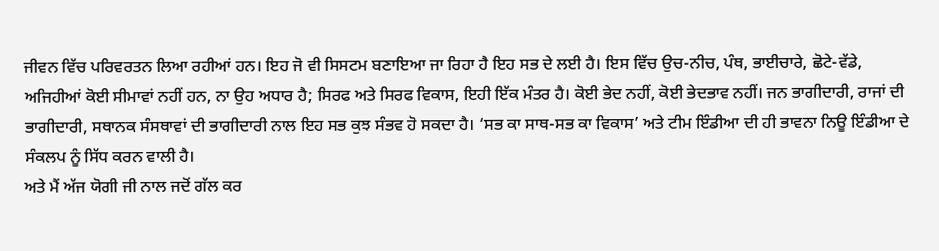ਜੀਵਨ ਵਿੱਚ ਪਰਿਵਰਤਨ ਲਿਆ ਰਹੀਆਂ ਹਨ। ਇਹ ਜੋ ਵੀ ਸਿਸਟਮ ਬਣਾਇਆ ਜਾ ਰਿਹਾ ਹੈ ਇਹ ਸਭ ਦੇ ਲਈ ਹੈ। ਇਸ ਵਿੱਚ ਉਚ-ਨੀਚ, ਪੰਥ, ਭਾਈਚਾਰੇ, ਛੋਟੇ-ਵੱਡੇ, ਅਜਿਹੀਆਂ ਕੋਈ ਸੀਮਾਵਾਂ ਨਹੀਂ ਹਨ, ਨਾ ਉਹ ਅਧਾਰ ਹੈ; ਸਿਰਫ ਅਤੇ ਸਿਰਫ ਵਿਕਾਸ, ਇਹੀ ਇੱਕ ਮੰਤਰ ਹੈ। ਕੋਈ ਭੇਦ ਨਹੀਂ, ਕੋਈ ਭੇਦਭਾਵ ਨਹੀਂ। ਜਨ ਭਾਗੀਦਾਰੀ, ਰਾਜਾਂ ਦੀ ਭਾਗੀਦਾਰੀ, ਸਥਾਨਕ ਸੰਸਥਾਵਾਂ ਦੀ ਭਾਗੀਦਾਰੀ ਨਾਲ ਇਹ ਸਭ ਕੁਝ ਸੰਭਵ ਹੋ ਸਕਦਾ ਹੈ। ‘ਸਭ ਕਾ ਸਾਥ-ਸਭ ਕਾ ਵਿਕਾਸ’ ਅਤੇ ਟੀਮ ਇੰਡੀਆ ਦੀ ਹੀ ਭਾਵਨਾ ਨਿਊ ਇੰਡੀਆ ਦੇ ਸੰਕਲਪ ਨੂੰ ਸਿੱਧ ਕਰਨ ਵਾਲੀ ਹੈ।
ਅਤੇ ਮੈਂ ਅੱਜ ਯੋਗੀ ਜੀ ਨਾਲ ਜਦੋਂ ਗੱਲ ਕਰ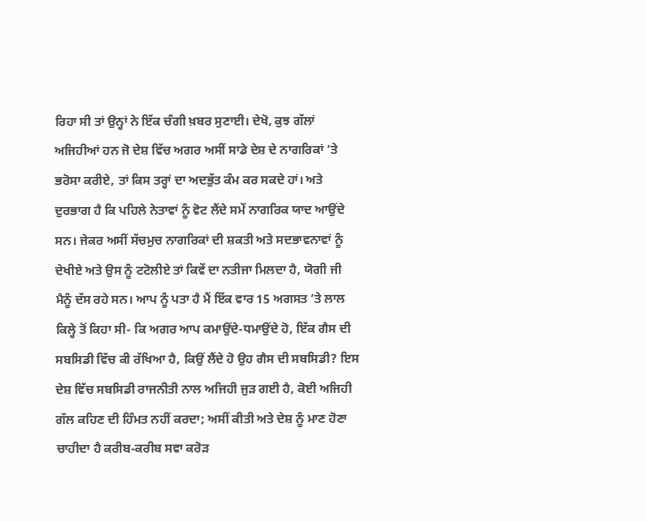ਰਿਹਾ ਸੀ ਤਾਂ ਉਨ੍ਹਾਂ ਨੇ ਇੱਕ ਚੰਗੀ ਖ਼ਬਰ ਸੁਣਾਈ। ਦੇਖੋ, ਕੁਝ ਗੱਲਾਂ ਅਜਿਹੀਆਂ ਹਨ ਜੋ ਦੇਸ਼ ਵਿੱਚ ਅਗਰ ਅਸੀਂ ਸਾਡੇ ਦੇਸ਼ ਦੇ ਨਾਗਰਿਕਾਂ ’ਤੇ ਭਰੋਸਾ ਕਰੀਏ, ਤਾਂ ਕਿਸ ਤਰ੍ਹਾਂ ਦਾ ਅਦਭੁੱਤ ਕੰਮ ਕਰ ਸਕਦੇ ਹਾਂ। ਅਤੇ ਦੁਰਭਾਗ ਹੈ ਕਿ ਪਹਿਲੇ ਨੇਤਾਵਾਂ ਨੂੰ ਵੋਟ ਲੈਂਦੇ ਸਮੇਂ ਨਾਗਰਿਕ ਯਾਦ ਆਉਂਦੇ ਸਨ। ਜੇਕਰ ਅਸੀਂ ਸੱਚਮੁਚ ਨਾਗਰਿਕਾਂ ਦੀ ਸ਼ਕਤੀ ਅਤੇ ਸਦਭਾਵਨਾਵਾਂ ਨੂੰ ਦੇਖੀਏ ਅਤੇ ਉਸ ਨੂੰ ਟਟੋਲੀਏ ਤਾਂ ਕਿਵੇਂ ਦਾ ਨਤੀਜਾ ਮਿਲਦਾ ਹੈ, ਯੋਗੀ ਜੀ ਮੈਨੂੰ ਦੱਸ ਰਹੇ ਸਨ। ਆਪ ਨੂੰ ਪਤਾ ਹੈ ਮੈਂ ਇੱਕ ਵਾਰ 15 ਅਗਸਤ ’ਤੇ ਲਾਲ ਕਿਲ੍ਹੇ ਤੋਂ ਕਿਹਾ ਸੀ- ਕਿ ਅਗਰ ਆਪ ਕਮਾਉਂਦੇ-ਧਮਾਉਂਦੇ ਹੋ, ਇੱਕ ਗੈਸ ਦੀ ਸਬਸਿਡੀ ਵਿੱਚ ਕੀ ਰੱਖਿਆ ਹੈ, ਕਿਉਂ ਲੈਂਦੇ ਹੋ ਉਹ ਗੈਸ ਦੀ ਸਬਸਿਡੀ? ਇਸ ਦੇਸ਼ ਵਿੱਚ ਸਬਸਿਡੀ ਰਾਜਨੀਤੀ ਨਾਲ ਅਜਿਹੀ ਜੁੜ ਗਈ ਹੈ, ਕੋਈ ਅਜਿਹੀ ਗੱਲ ਕਹਿਣ ਦੀ ਹਿੰਮਤ ਨਹੀਂ ਕਰਦਾ; ਅਸੀਂ ਕੀਤੀ ਅਤੇ ਦੇਸ਼ ਨੂੰ ਮਾਣ ਹੋਣਾ ਚਾਹੀਦਾ ਹੈ ਕਰੀਬ-ਕਰੀਬ ਸਵਾ ਕਰੋੜ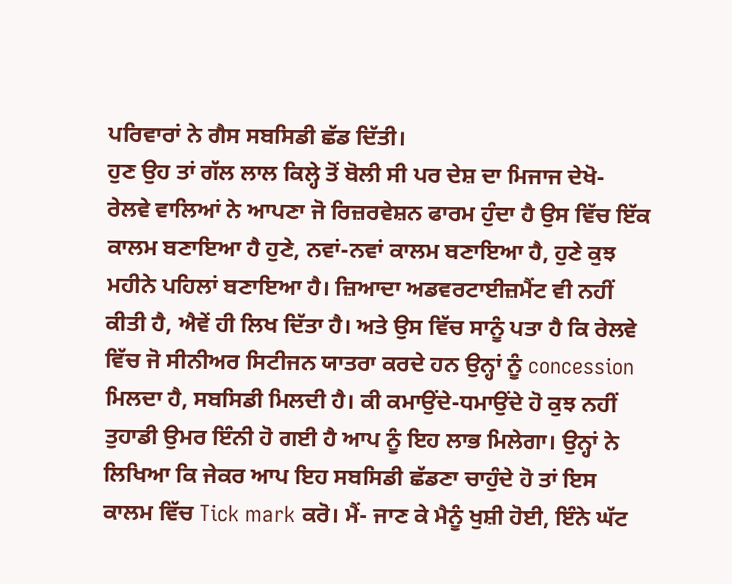ਪਰਿਵਾਰਾਂ ਨੇ ਗੈਸ ਸਬਸਿਡੀ ਛੱਡ ਦਿੱਤੀ।
ਹੁਣ ਉਹ ਤਾਂ ਗੱਲ ਲਾਲ ਕਿਲ੍ਹੇ ਤੋਂ ਬੋਲੀ ਸੀ ਪਰ ਦੇਸ਼ ਦਾ ਮਿਜਾਜ ਦੇਖੋ- ਰੇਲਵੇ ਵਾਲਿਆਂ ਨੇ ਆਪਣਾ ਜੋ ਰਿਜ਼ਰਵੇਸ਼ਨ ਫਾਰਮ ਹੁੰਦਾ ਹੈ ਉਸ ਵਿੱਚ ਇੱਕ ਕਾਲਮ ਬਣਾਇਆ ਹੈ ਹੁਣੇ, ਨਵਾਂ-ਨਵਾਂ ਕਾਲਮ ਬਣਾਇਆ ਹੈ, ਹੁਣੇ ਕੁਝ ਮਹੀਨੇ ਪਹਿਲਾਂ ਬਣਾਇਆ ਹੈ। ਜ਼ਿਆਦਾ ਅਡਵਰਟਾਈਜ਼ਮੈਂਟ ਵੀ ਨਹੀਂ ਕੀਤੀ ਹੈ, ਐਵੇਂ ਹੀ ਲਿਖ ਦਿੱਤਾ ਹੈ। ਅਤੇ ਉਸ ਵਿੱਚ ਸਾਨੂੰ ਪਤਾ ਹੈ ਕਿ ਰੇਲਵੇ ਵਿੱਚ ਜੋ ਸੀਨੀਅਰ ਸਿਟੀਜਨ ਯਾਤਰਾ ਕਰਦੇ ਹਨ ਉਨ੍ਹਾਂ ਨੂੰ concession ਮਿਲਦਾ ਹੈ, ਸਬਸਿਡੀ ਮਿਲਦੀ ਹੈ। ਕੀ ਕਮਾਉਂਦੇ-ਧਮਾਉਂਦੇ ਹੋ ਕੁਝ ਨਹੀਂ ਤੁਹਾਡੀ ਉਮਰ ਇੰਨੀ ਹੋ ਗਈ ਹੈ ਆਪ ਨੂੰ ਇਹ ਲਾਭ ਮਿਲੇਗਾ। ਉਨ੍ਹਾਂ ਨੇ ਲਿਖਿਆ ਕਿ ਜੇਕਰ ਆਪ ਇਹ ਸਬਸਿਡੀ ਛੱਡਣਾ ਚਾਹੁੰਦੇ ਹੋ ਤਾਂ ਇਸ ਕਾਲਮ ਵਿੱਚ Tick mark ਕਰੋ। ਮੈਂ- ਜਾਣ ਕੇ ਮੈਨੂੰ ਖੁਸ਼ੀ ਹੋਈ, ਇੰਨੇ ਘੱਟ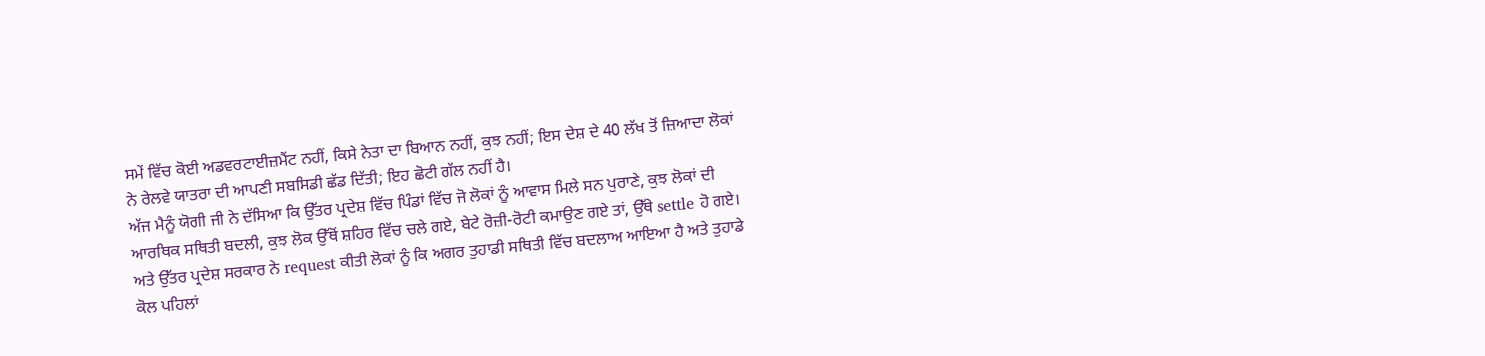ਸਮੇਂ ਵਿੱਚ ਕੋਈ ਅਡਵਰਟਾਈਜ਼ਮੈਂਟ ਨਹੀਂ, ਕਿਸੇ ਨੇਤਾ ਦਾ ਬਿਆਨ ਨਹੀਂ, ਕੁਝ ਨਹੀਂ; ਇਸ ਦੇਸ਼ ਦੇ 40 ਲੱਖ ਤੋਂ ਜ਼ਿਆਦਾ ਲੋਕਾਂ ਨੇ ਰੇਲਵੇ ਯਾਤਰਾ ਦੀ ਆਪਣੀ ਸਬਸਿਡੀ ਛੱਡ ਦਿੱਤੀ; ਇਹ ਛੋਟੀ ਗੱਲ ਨਹੀਂ ਹੈ।
ਅੱਜ ਮੈਨੂੰ ਯੋਗੀ ਜੀ ਨੇ ਦੱਸਿਆ ਕਿ ਉੱਤਰ ਪ੍ਰਦੇਸ਼ ਵਿੱਚ ਪਿੰਡਾਂ ਵਿੱਚ ਜੋ ਲੋਕਾਂ ਨੂੰ ਆਵਾਸ ਮਿਲੇ ਸਨ ਪੁਰਾਣੇ, ਕੁਝ ਲੋਕਾਂ ਦੀ ਆਰਥਿਕ ਸਥਿਤੀ ਬਦਲੀ, ਕੁਝ ਲੋਕ ਉੱਥੋਂ ਸ਼ਹਿਰ ਵਿੱਚ ਚਲੇ ਗਏ, ਬੇਟੇ ਰੋਜ਼ੀ-ਰੋਟੀ ਕਮਾਉਣ ਗਏ ਤਾਂ, ਉੱਥੇ settle ਹੋ ਗਏ। ਅਤੇ ਉੱਤਰ ਪ੍ਰਦੇਸ਼ ਸਰਕਾਰ ਨੇ request ਕੀਤੀ ਲੋਕਾਂ ਨੂੰ ਕਿ ਅਗਰ ਤੁਹਾਡੀ ਸਥਿਤੀ ਵਿੱਚ ਬਦਲਾਅ ਆਇਆ ਹੈ ਅਤੇ ਤੁਹਾਡੇ ਕੋਲ ਪਹਿਲਾਂ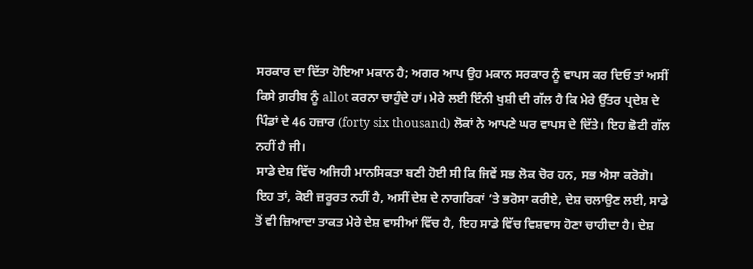ਸਰਕਾਰ ਦਾ ਦਿੱਤਾ ਹੋਇਆ ਮਕਾਨ ਹੈ; ਅਗਰ ਆਪ ਉਹ ਮਕਾਨ ਸਰਕਾਰ ਨੂੰ ਵਾਪਸ ਕਰ ਦਿਓ ਤਾਂ ਅਸੀਂ ਕਿਸੇ ਗ਼ਰੀਬ ਨੂੰ allot ਕਰਨਾ ਚਾਹੁੰਦੇ ਹਾਂ। ਮੇਰੇ ਲਈ ਇੰਨੀ ਖੁਸ਼ੀ ਦੀ ਗੱਲ ਹੈ ਕਿ ਮੇਰੇ ਉੱਤਰ ਪ੍ਰਦੇਸ਼ ਦੇ ਪਿੰਡਾਂ ਦੇ 46 ਹਜ਼ਾਰ (forty six thousand) ਲੋਕਾਂ ਨੇ ਆਪਣੇ ਘਰ ਵਾਪਸ ਦੇ ਦਿੱਤੇ। ਇਹ ਛੋਟੀ ਗੱਲ ਨਹੀਂ ਹੈ ਜੀ।
ਸਾਡੇ ਦੇਸ਼ ਵਿੱਚ ਅਜਿਹੀ ਮਾਨਸਿਕਤਾ ਬਣੀ ਹੋਈ ਸੀ ਕਿ ਜਿਵੇਂ ਸਭ ਲੋਕ ਚੋਰ ਹਨ, ਸਭ ਐਸਾ ਕਰੋਗੋ। ਇਹ ਤਾਂ, ਕੋਈ ਜ਼ਰੂਰਤ ਨਹੀਂ ਹੈ, ਅਸੀਂ ਦੇਸ਼ ਦੇ ਨਾਗਰਿਕਾਂ ’ਤੇ ਭਰੋਸਾ ਕਰੀਏ, ਦੇਸ਼ ਚਲਾਉਣ ਲਈ, ਸਾਡੇ ਤੋਂ ਵੀ ਜ਼ਿਆਦਾ ਤਾਕਤ ਮੇਰੇ ਦੇਸ਼ ਵਾਸੀਆਂ ਵਿੱਚ ਹੈ, ਇਹ ਸਾਡੇ ਵਿੱਚ ਵਿਸ਼ਵਾਸ ਹੋਣਾ ਚਾਹੀਦਾ ਹੈ। ਦੇਸ਼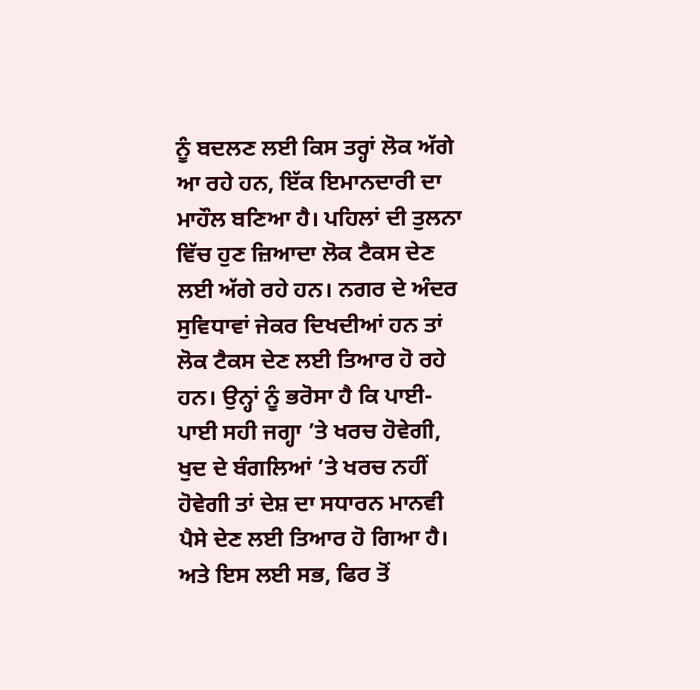ਨੂੰ ਬਦਲਣ ਲਈ ਕਿਸ ਤਰ੍ਹਾਂ ਲੋਕ ਅੱਗੇ ਆ ਰਹੇ ਹਨ, ਇੱਕ ਇਮਾਨਦਾਰੀ ਦਾ ਮਾਹੌਲ ਬਣਿਆ ਹੈ। ਪਹਿਲਾਂ ਦੀ ਤੁਲਨਾ ਵਿੱਚ ਹੁਣ ਜ਼ਿਆਦਾ ਲੋਕ ਟੈਕਸ ਦੇਣ ਲਈ ਅੱਗੇ ਰਹੇ ਹਨ। ਨਗਰ ਦੇ ਅੰਦਰ ਸੁਵਿਧਾਵਾਂ ਜੇਕਰ ਦਿਖਦੀਆਂ ਹਨ ਤਾਂ ਲੋਕ ਟੈਕਸ ਦੇਣ ਲਈ ਤਿਆਰ ਹੋ ਰਹੇ ਹਨ। ਉਨ੍ਹਾਂ ਨੂੰ ਭਰੋਸਾ ਹੈ ਕਿ ਪਾਈ-ਪਾਈ ਸਹੀ ਜਗ੍ਹਾ ’ਤੇ ਖਰਚ ਹੋਵੇਗੀ, ਖੁਦ ਦੇ ਬੰਗਲਿਆਂ ’ਤੇ ਖਰਚ ਨਹੀਂ ਹੋਵੇਗੀ ਤਾਂ ਦੇਸ਼ ਦਾ ਸਧਾਰਨ ਮਾਨਵੀ ਪੈਸੇ ਦੇਣ ਲਈ ਤਿਆਰ ਹੋ ਗਿਆ ਹੈ।
ਅਤੇ ਇਸ ਲਈ ਸਭ, ਫਿਰ ਤੋਂ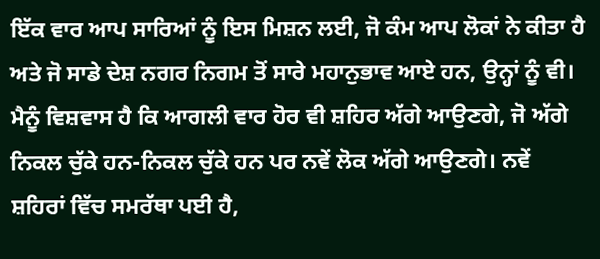ਇੱਕ ਵਾਰ ਆਪ ਸਾਰਿਆਂ ਨੂੰ ਇਸ ਮਿਸ਼ਨ ਲਈ, ਜੋ ਕੰਮ ਆਪ ਲੋਕਾਂ ਨੇ ਕੀਤਾ ਹੈ ਅਤੇ ਜੋ ਸਾਡੇ ਦੇਸ਼ ਨਗਰ ਨਿਗਮ ਤੋਂ ਸਾਰੇ ਮਹਾਨੁਭਾਵ ਆਏ ਹਨ, ਉਨ੍ਹਾਂ ਨੂੰ ਵੀ। ਮੈਨੂੰ ਵਿਸ਼ਵਾਸ ਹੈ ਕਿ ਆਗਲੀ ਵਾਰ ਹੋਰ ਵੀ ਸ਼ਹਿਰ ਅੱਗੇ ਆਉਣਗੇ, ਜੋ ਅੱਗੇ ਨਿਕਲ ਚੁੱਕੇ ਹਨ-ਨਿਕਲ ਚੁੱਕੇ ਹਨ ਪਰ ਨਵੇਂ ਲੋਕ ਅੱਗੇ ਆਉਣਗੇ। ਨਵੇਂ ਸ਼ਹਿਰਾਂ ਵਿੱਚ ਸਮਰੱਥਾ ਪਈ ਹੈ,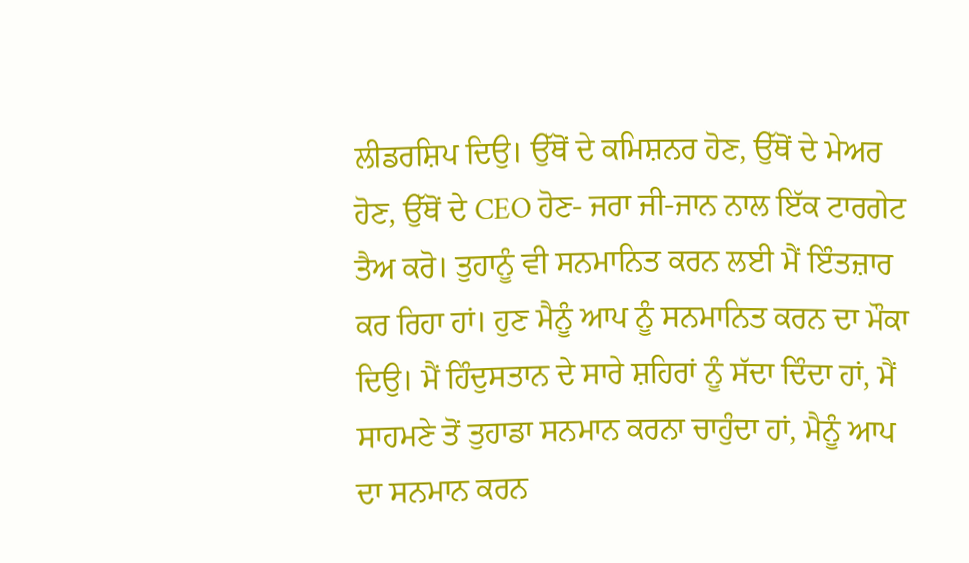ਲੀਡਰਸ਼ਿਪ ਦਿਉ। ਉੱਥੋਂ ਦੇ ਕਮਿਸ਼ਨਰ ਹੋਣ, ਉੱਥੋਂ ਦੇ ਮੇਅਰ ਹੋਣ, ਉੱਥੋਂ ਦੇ CEO ਹੋਣ- ਜਰਾ ਜੀ-ਜਾਨ ਨਾਲ ਇੱਕ ਟਾਰਗੇਟ ਤੈਅ ਕਰੋ। ਤੁਹਾਨੂੰ ਵੀ ਸਨਮਾਨਿਤ ਕਰਨ ਲਈ ਮੈਂ ਇੰਤਜ਼ਾਰ ਕਰ ਰਿਹਾ ਹਾਂ। ਹੁਣ ਮੈਨੂੰ ਆਪ ਨੂੰ ਸਨਮਾਨਿਤ ਕਰਨ ਦਾ ਮੌਕਾ ਦਿਉ। ਮੈਂ ਹਿੰਦੁਸਤਾਨ ਦੇ ਸਾਰੇ ਸ਼ਹਿਰਾਂ ਨੂੰ ਸੱਦਾ ਦਿੰਦਾ ਹਾਂ, ਮੈਂ ਸਾਹਮਣੇ ਤੋਂ ਤੁਹਾਡਾ ਸਨਮਾਨ ਕਰਨਾ ਚਾਹੁੰਦਾ ਹਾਂ, ਮੈਨੂੰ ਆਪ ਦਾ ਸਨਮਾਨ ਕਰਨ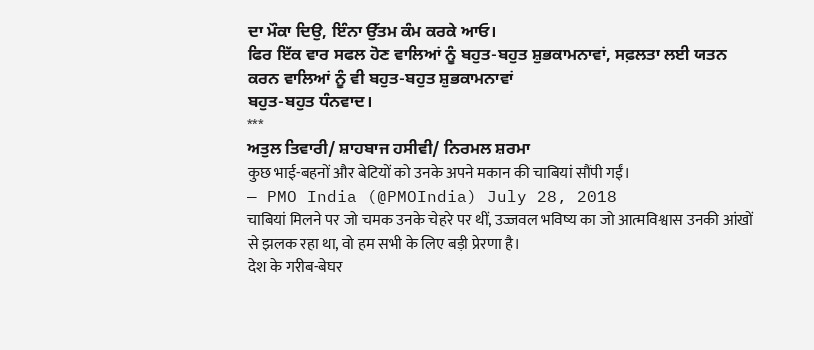ਦਾ ਮੌਕਾ ਦਿਉ, ਇੰਨਾ ਉੱਤਮ ਕੰਮ ਕਰਕੇ ਆਓ।
ਫਿਰ ਇੱਕ ਵਾਰ ਸਫਲ ਹੋਣ ਵਾਲਿਆਂ ਨੂੰ ਬਹੁਤ-ਬਹੁਤ ਸ਼ੁਭਕਾਮਨਾਵਾਂ, ਸਫ਼ਲਤਾ ਲਈ ਯਤਨ ਕਰਨ ਵਾਲਿਆਂ ਨੂੰ ਵੀ ਬਹੁਤ-ਬਹੁਤ ਸ਼ੁਭਕਾਮਨਾਵਾਂ
ਬਹੁਤ-ਬਹੁਤ ਧੰਨਵਾਦ।
***
ਅਤੁਲ ਤਿਵਾਰੀ/ ਸ਼ਾਹਬਾਜ ਹਸੀਵੀ/ ਨਿਰਮਲ ਸ਼ਰਮਾ
कुछ भाई-बहनों और बेटियों को उनके अपने मकान की चाबियां सौंपी गईं।
— PMO India (@PMOIndia) July 28, 2018
चाबियां मिलने पर जो चमक उनके चेहरे पर थीं, उज्जवल भविष्य का जो आत्मविश्वास उनकी आंखों से झलक रहा था, वो हम सभी के लिए बड़ी प्रेरणा है।
देश के गरीब-बेघर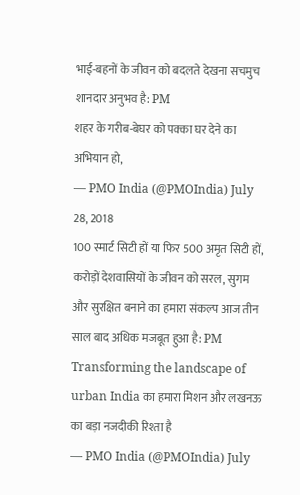भाई-बहनों के जीवन को बदलते देखना सचमुच शानदार अनुभव है: PM
शहर के गरीब-बेघर को पक्का घर देने का अभियान हो,
— PMO India (@PMOIndia) July 28, 2018
100 स्मार्ट सिटी हों या फिर 500 अमृत सिटी हों,
करोड़ों देशवासियों के जीवन को सरल, सुगम और सुरक्षित बनाने का हमारा संकल्प आज तीन साल बाद अधिक मजबूत हुआ है: PM
Transforming the landscape of urban India का हमारा मिशन और लखनऊ का बड़ा नजदीकी रिश्ता है
— PMO India (@PMOIndia) July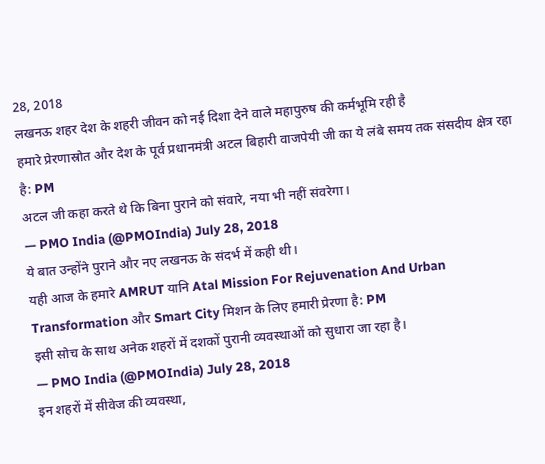28, 2018
लखनऊ शहर देश के शहरी जीवन को नई दिशा देने वाले महापुरुष की कर्मभूमि रही है
हमारे प्रेरणास्रोत और देश के पूर्व प्रधानमंत्री अटल बिहारी वाजपेयी जी का ये लंबे समय तक संसदीय क्षेत्र रहा है: PM
अटल जी कहा करते थे कि बिना पुराने को संवारे, नया भी नहीं संवरेगा।
— PMO India (@PMOIndia) July 28, 2018
ये बात उन्होंने पुराने और नए लखनऊ के संदर्भ में कही थी।
यही आज के हमारे AMRUT यानि Atal Mission For Rejuvenation And Urban Transformation और Smart City मिशन के लिए हमारी प्रेरणा है: PM
इसी सोच के साथ अनेक शहरों में दशकों पुरानी व्यवस्थाओं को सुधारा जा रहा है।
— PMO India (@PMOIndia) July 28, 2018
इन शहरों में सीवेज की व्यवस्था,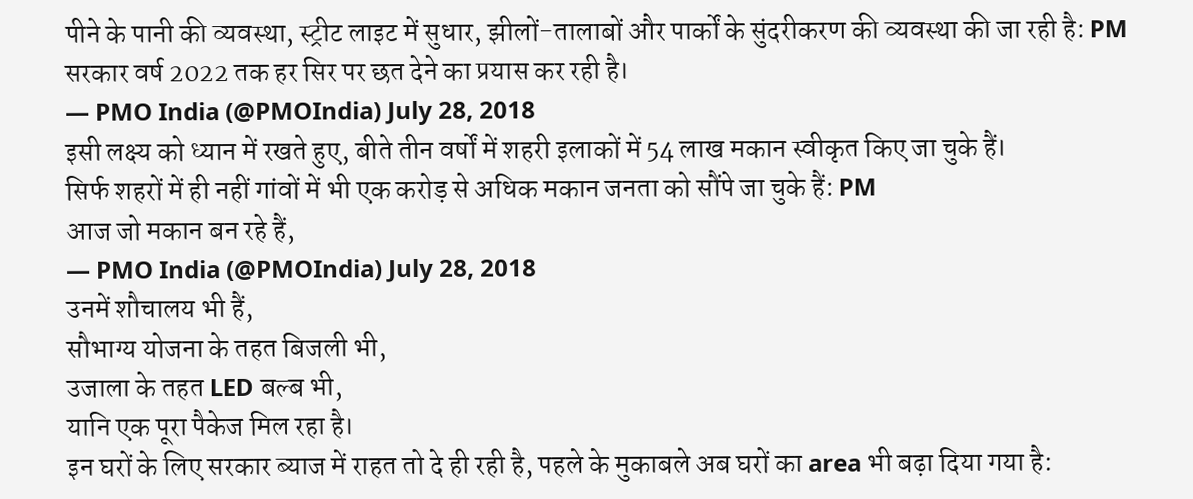पीने के पानी की व्यवस्था, स्ट्रीट लाइट में सुधार, झीलों-तालाबों और पार्कों के सुंदरीकरण की व्यवस्था की जा रही है: PM
सरकार वर्ष 2022 तक हर सिर पर छत देने का प्रयास कर रही है।
— PMO India (@PMOIndia) July 28, 2018
इसी लक्ष्य को ध्यान में रखते हुए, बीते तीन वर्षों में शहरी इलाकों में 54 लाख मकान स्वीकृत किए जा चुके हैं।
सिर्फ शहरों में ही नहीं गांवों में भी एक करोड़ से अधिक मकान जनता को सौंपे जा चुके हैं: PM
आज जो मकान बन रहे हैं,
— PMO India (@PMOIndia) July 28, 2018
उनमें शौचालय भी हैं,
सौभाग्य योजना के तहत बिजली भी,
उजाला के तहत LED बल्ब भी,
यानि एक पूरा पैकेज मिल रहा है।
इन घरों के लिए सरकार ब्याज में राहत तो दे ही रही है, पहले के मुकाबले अब घरों का area भी बढ़ा दिया गया है: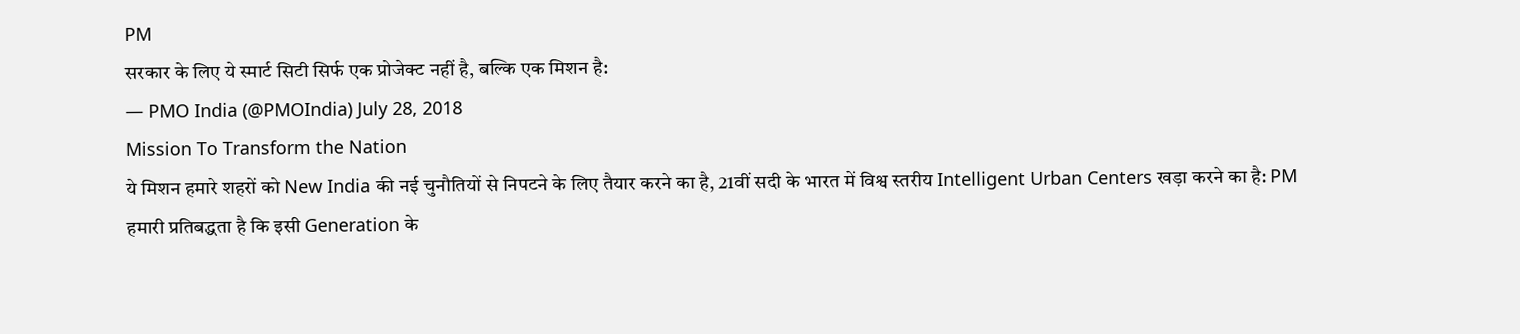PM
सरकार के लिए ये स्मार्ट सिटी सिर्फ एक प्रोजेक्ट नहीं है, बल्कि एक मिशन है:
— PMO India (@PMOIndia) July 28, 2018
Mission To Transform the Nation
ये मिशन हमारे शहरों को New India की नई चुनौतियों से निपटने के लिए तैयार करने का है, 21वीं सदी के भारत में विश्व स्तरीय Intelligent Urban Centers खड़ा करने का है: PM
हमारी प्रतिबद्धता है कि इसी Generation के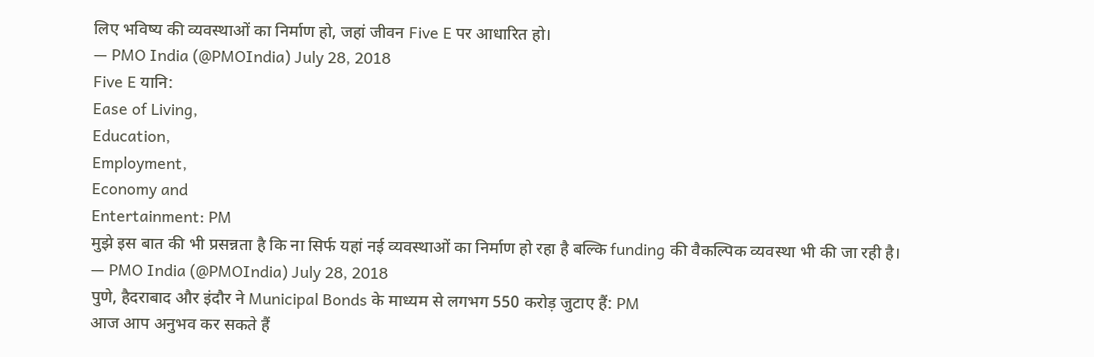लिए भविष्य की व्यवस्थाओं का निर्माण हो, जहां जीवन Five E पर आधारित हो।
— PMO India (@PMOIndia) July 28, 2018
Five E यानि:
Ease of Living,
Education,
Employment,
Economy and
Entertainment: PM
मुझे इस बात की भी प्रसन्नता है कि ना सिर्फ यहां नई व्यवस्थाओं का निर्माण हो रहा है बल्कि funding की वैकल्पिक व्यवस्था भी की जा रही है।
— PMO India (@PMOIndia) July 28, 2018
पुणे, हैदराबाद और इंदौर ने Municipal Bonds के माध्यम से लगभग 550 करोड़ जुटाए हैं: PM
आज आप अनुभव कर सकते हैं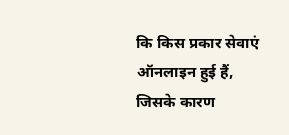कि किस प्रकार सेवाएं ऑनलाइन हुई हैं, जिसके कारण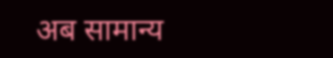अब सामान्य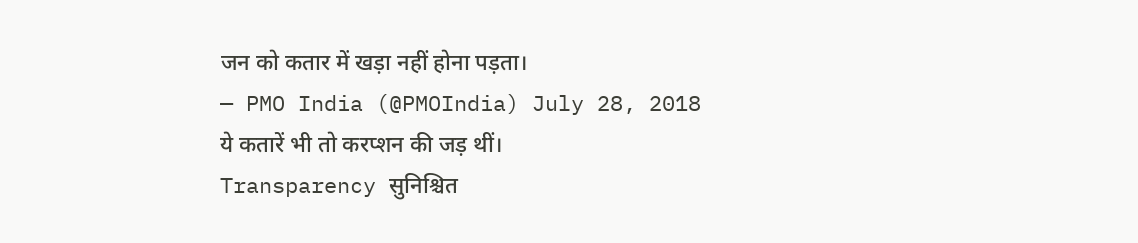जन को कतार में खड़ा नहीं होना पड़ता।
— PMO India (@PMOIndia) July 28, 2018
ये कतारें भी तो करप्शन की जड़ थीं।
Transparency सुनिश्चित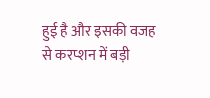हुई है और इसकी वजह से करप्शन में बड़ी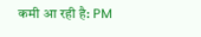कमी आ रही है: PM